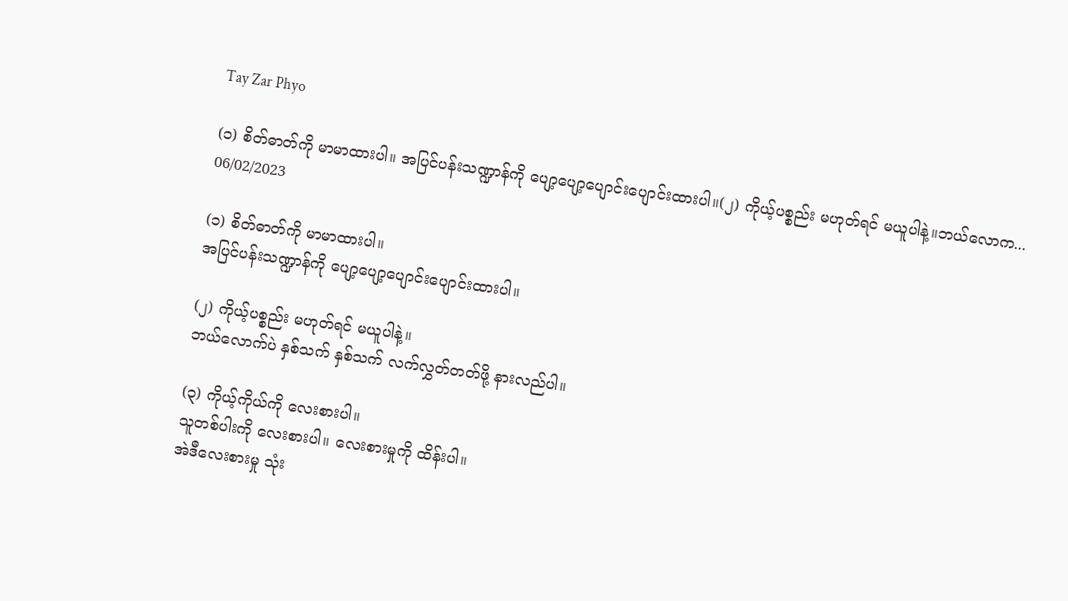Tay Zar Phyo

(၁) စိတ်ဓာတ်ကို မာမာထားပါ။ အပြင်ပန်းသဏ္ဍာန်ကို ပျော့ပျော့ပျောင်းပျောင်းထားပါ။(၂) ကိုယ့်ပစ္စည်း မဟုတ်ရင် မယူပါနဲ့။ဘယ်လောက...
06/02/2023

(၁) စိတ်ဓာတ်ကို မာမာထားပါ။
အပြင်ပန်းသဏ္ဍာန်ကို ပျော့ပျော့ပျောင်းပျောင်းထားပါ။

(၂) ကိုယ့်ပစ္စည်း မဟုတ်ရင် မယူပါနဲ့။
ဘယ်လောက်ပဲ နှစ်သက် နှစ်သက် လက်လွှတ်တတ်ဖို့ နားလည်ပါ။

(၃) ကိုယ့်ကိုယ်ကို လေးစားပါ။
သူတစ်ပါးကို လေးစားပါ။ လေးစားမှုကို ထိန်းပါ။
အဲဒီလေးစားမှု သုံး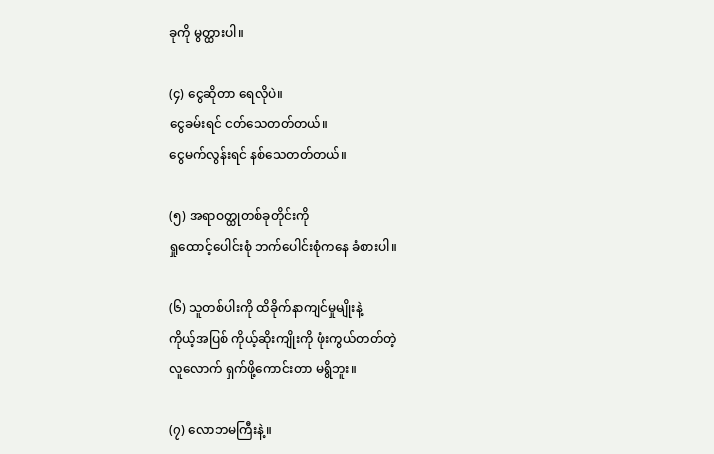ခုကို မွတ္ထားပါ။

(၄) ငွေဆိုတာ ရေလိုပဲ။
ငွေခမ်းရင် ငတ်သေတတ်တယ်။
ငွေမက်လွန်းရင် နစ်သေတတ်တယ်။

(၅) အရာဝတ္ထုတစ်ခုတိုင်းကို
ရှုထောင့်ပေါင်းစုံ ဘက်ပေါင်းစုံကနေ ခံစားပါ။

(၆) သူတစ်ပါးကို ထိခိုက်နာကျင်မှုမျိုးနဲ့
ကိုယ့်အပြစ် ကိုယ့်ဆိုးကျိုးကို ဖုံးကွယ်တတ်တဲ့
လူလောက် ရှက်ဖို့ကောင်းတာ မရွိဘူး။

(၇) လောဘမကြီးနဲ့။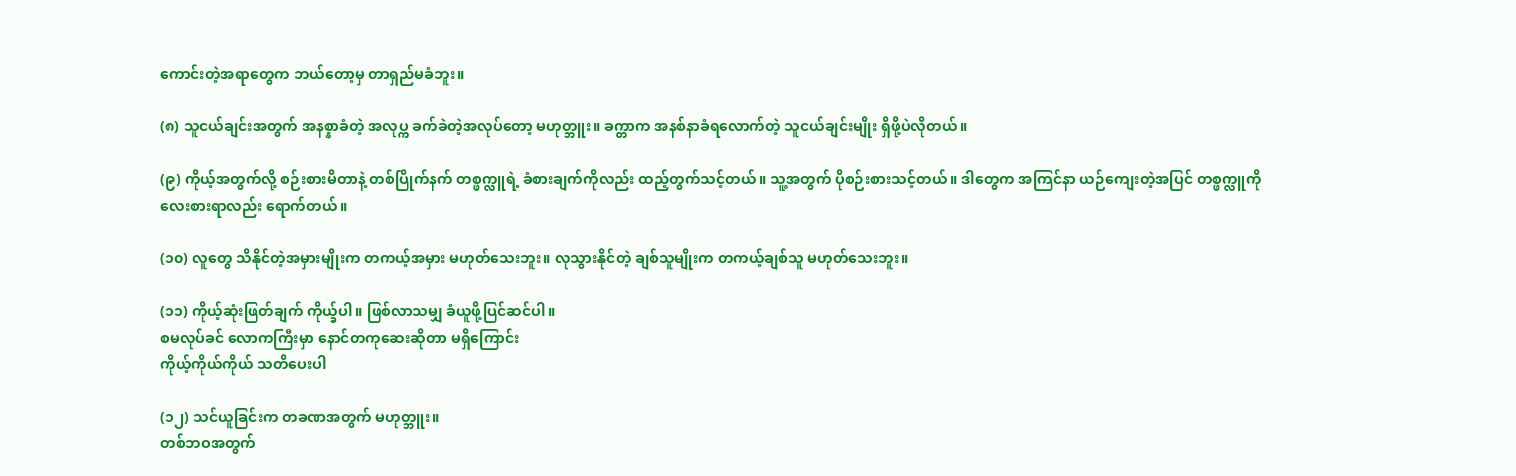ကောင်းတဲ့အရာတွေက ဘယ်တော့မှ တာရှည်မခံဘူး။

(၈) သူငယ်ချင်းအတွက် အနစ္နာခံတဲ့ အလုပ္က ခက်ခဲတဲ့အလုပ်တော့ မဟုတ္ဘူး။ ခက္တာက အနစ်နာခံရလောက်တဲ့ သူငယ်ချင်းမျိုး ရှိဖို့ပဲလိုတယ်။

(၉) ကိုယ့်အတွက်လို့ စဉ်းစားမိတာနဲ့ တစ်ပြိုက်နက် တစ္ဖက္လူရဲ့ ခံစားချက်ကိုလည်း ထည့်တွက်သင့်တယ်။ သူ့အတွက် ပိုစဉ်းစားသင့်တယ်။ ဒါတွေက အကြင်နာ ယဉ်ကျေးတဲ့အပြင် တစ္ဖက္လူကို လေးစားရာလည်း ရောက်တယ်။

(၁၀) လူတွေ သိနိုင်တဲ့အမှားမျိုးက တကယ့်အမှား မဟုတ်သေးဘူး။ လုသွားနိုင်တဲ့ ချစ်သူမျိုးက တကယ့်ချစ်သူ မဟုတ်သေးဘူး။

(၁၁) ကိုယ့်ဆုံးဖြတ်ချက် ကိုယ္ခ်ပါ။ ဖြစ်လာသမျှ ခံယူဖို့ပြင်ဆင်ပါ။
စမလုပ်ခင် လောကကြီးမှာ နောင်တကုဆေးဆိုတာ မရှိကြောင်း
ကိုယ့်ကိုယ်ကိုယ် သတိပေးပါ

(၁၂) သင်ယူခြင်းက တခဏအတွက် မဟုတ္ဘူး။
တစ်ဘဝအတွက်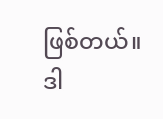ဖြစ်တယ်။ ဒါ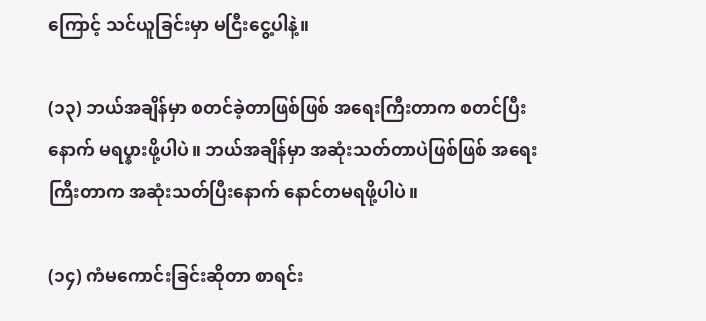ကြောင့် သင်ယူခြင်းမှာ မငြီးငွေ့ပါနဲ့။

(၁၃) ဘယ်အချိန်မှာ စတင်ခဲ့တာဖြစ်ဖြစ် အရေးကြီးတာက စတင်ပြီးနောက် မရပ္နားဖို့ပါပဲ။ ဘယ်အချိန်မှာ အဆုံးသတ်တာပဲဖြစ်ဖြစ် အရေးကြီးတာက အဆုံးသတ်ပြီးနောက် နောင်တမရဖို့ပါပဲ။

(၁၄) ကံမကောင်းခြင်းဆိုတာ စာရင်း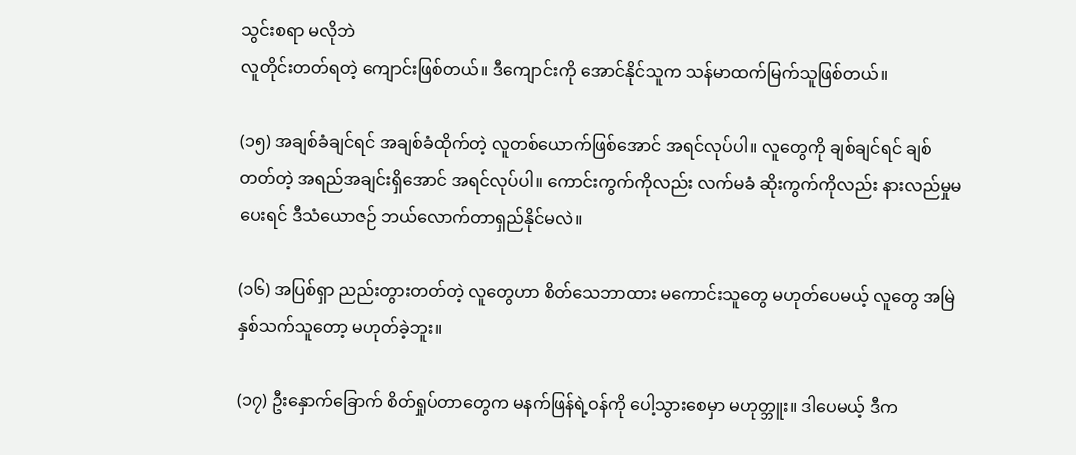သွင်းစရာ မလိုဘဲ
လူတိုင်းတတ်ရတဲ့ ကျောင်းဖြစ်တယ်။ ဒီကျောင်းကို အောင်နိုင်သူက သန်မာထက်မြက်သူဖြစ်တယ်။

(၁၅) အချစ်ခံချင်ရင် အချစ်ခံထိုက်တဲ့ လူတစ်ယောက်ဖြစ်အောင် အရင်လုပ်ပါ။ လူတွေကို ချစ်ချင်ရင် ချစ်တတ်တဲ့ အရည်အချင်းရှိအောင် အရင်လုပ်ပါ။ ကောင်းကွက်ကိုလည်း လက်မခံ ဆိုးကွက်ကိုလည်း နားလည်မှုမပေးရင် ဒီသံယောဇဉ် ဘယ်လောက်တာရှည်နိုင်မလဲ။

(၁၆) အပြစ်ရှာ ညည်းတွားတတ်တဲ့ လူတွေဟာ စိတ်သေဘာထား မကောင်းသူတွေ မဟုတ်ပေမယ့် လူတွေ အမြဲနှစ်သက်သူတော့ မဟုတ်ခဲ့ဘူး။

(၁၇) ဦးနှောက်ခြောက် စိတ်ရှုပ်တာတွေက မနက်ဖြန်ရဲ့ဝန်ကို ပေါ့သွားစေမှာ မဟုတ္ဘူး။ ဒါပေမယ့် ဒီက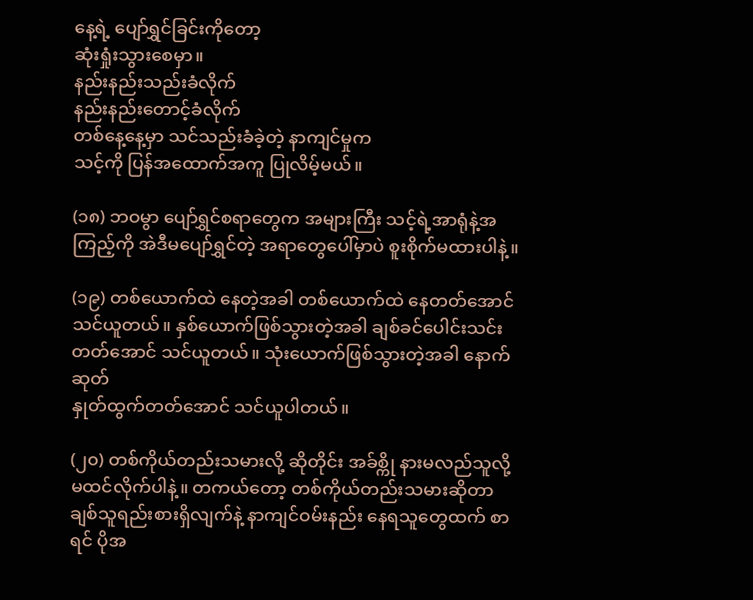နေ့ရဲ့ ပျော်ရွှင်ခြင်းကိုတော့
ဆုံးရှုံးသွားစေမှာ။
နည်းနည်းသည်းခံလိုက်
နည်းနည်းတောင့်ခံလိုက်
တစ်နေ့နေ့မှာ သင်သည်းခံခဲ့တဲ့ နာကျင်မှုက
သင့်ကို ပြန်အထောက်အကူ ပြုလိမ့်မယ်။

(၁၈) ဘဝမွာ ပျော်ရွှင်စရာတွေက အများကြီး သင့်ရဲ့အာရုံနဲ့အကြည့်ကို အဲဒီမပျော်ရွှင်တဲ့ အရာတွေပေါ်မှာပဲ စူးစိုက်မထားပါနဲ့။

(၁၉) တစ်ယောက်ထဲ နေတဲ့အခါ တစ်ယောက်ထဲ နေတတ်အောင် သင်ယူတယ်။ နှစ်ယောက်ဖြစ်သွားတဲ့အခါ ချစ်ခင်ပေါင်းသင်းတတ်အောင် သင်ယူတယ်။ သုံးယောက်ဖြစ်သွားတဲ့အခါ နောက်ဆုတ်
နှုတ်ထွက်တတ်အောင် သင်ယူပါတယ်။

(၂၀) တစ်ကိုယ်တည်းသမားလို့ ဆိုတိုင်း အခ်စ္ကို နားမလည်သူလို့ မထင်လိုက်ပါနဲ့။ တကယ်တော့ တစ်ကိုယ်တည်းသမားဆိုတာ
ချစ်သူရည်းစားရှိလျက်နဲ့ နာကျင်ဝမ်းနည်း နေရသူတွေထက် စာရင် ပိုအ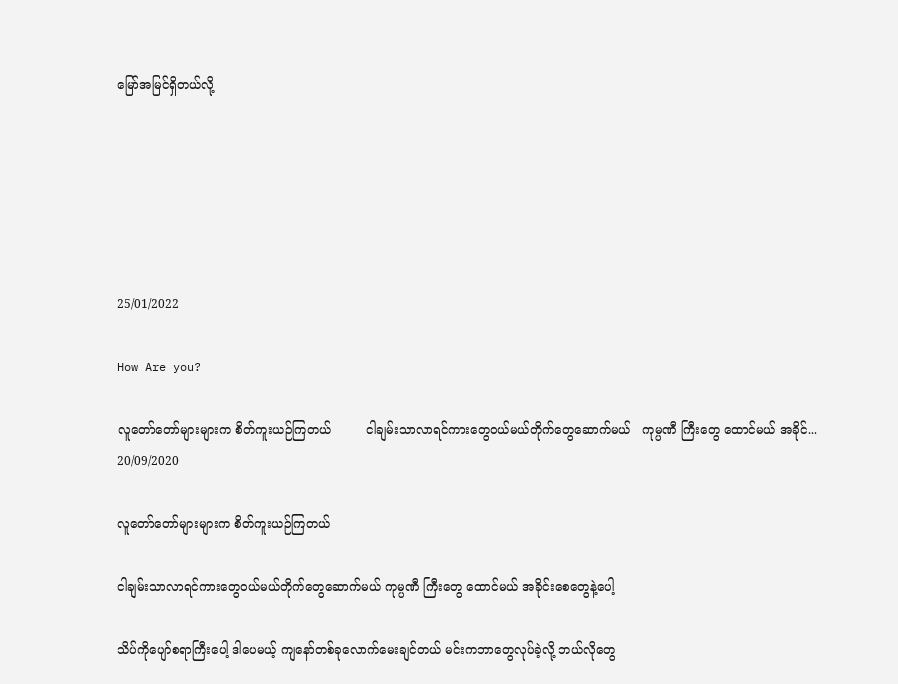မြော်အမြင်ရှိတယ်လို့






25/01/2022

How Are you?

လူတော်တော်များများက စိတ်ကူးယဉ်ကြတယ်         ငါချမ်းသာလာရင်ကားတွေဝယ်မယ်တိုက်တွေဆောက်မယ်   ကုမ္ပဏီ ကြီးတွေ ထောင်မယ် အခိုင်...
20/09/2020

လူတော်တော်များများက စိတ်ကူးယဉ်ကြတယ်

ငါချမ်းသာလာရင်ကားတွေဝယ်မယ်တိုက်တွေဆောက်မယ် ကုမ္ပဏီ ကြီးတွေ ထောင်မယ် အခိုင်းစေတွေနဲ့ပေါ့

သိပ်ကိုပျော်စရာကြီးပေါ့ ဒါပေမယ့် ကျနော်တစ်ခုလောက်မေးချင်တယ် မင်းကဘာတွေလုပ်ခဲ့လို့ ဘယ်လိုတွေ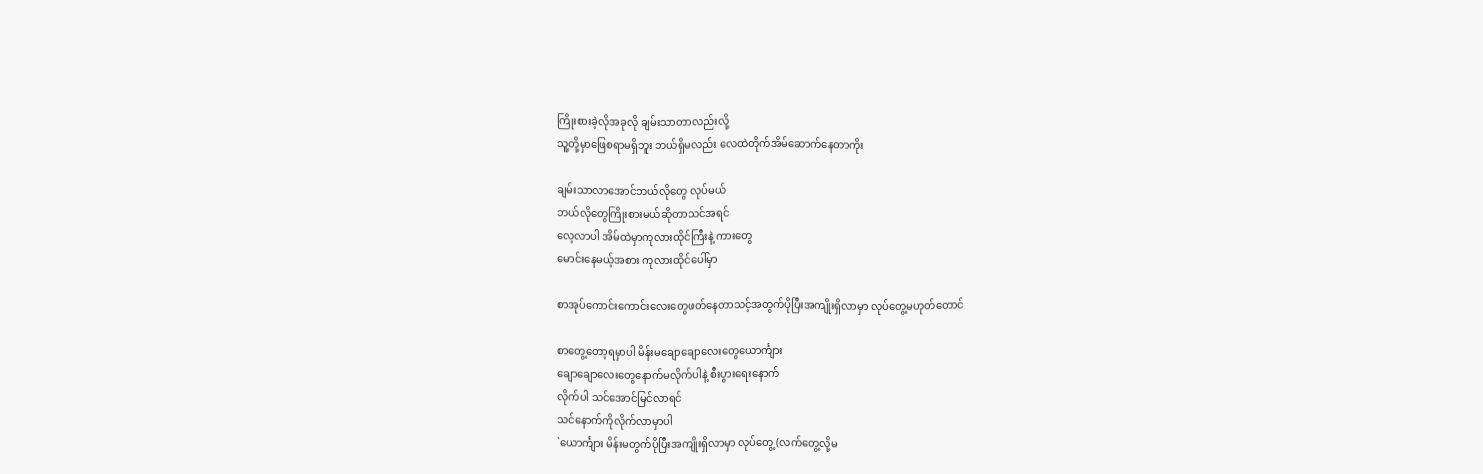ကြိုးစားခဲ့လိုအခုလို ချမ်းသာတာလည်းလို့
သူ့တို့မှာဖြေစရာမရှိဘူး ဘယ်ရှိမလည်း လေထဲတိုက်အိမ်ဆောက်နေတာကိုး

ချမ်းသာလာအောင်ဘယ်လိုတွေ လုပ်မယ်
ဘယ်လိုတွေကြိုးစားမယ်ဆိုတာသင်အရင်
လေ့လာပါ အိမ်ထဲမှာကုလားထိုင်ကြီးနဲ့ ကားတွေ
မောင်းနေမယ့်အစား ကုလားထိုင်ပေါ်မှာ

စာအုပ်ကောင်းကောင်းလေးတွေဖတ်နေတာသင့်အတွက်ပိုပြီးအကျိုးရှိလာမှာ လုပ်တွေ့မဟုတ်တောင်

စာတွေ့တော့ရမှာပါ မိန်းမချောချောလေးတွေယောင်္ကျား
ချောချောလေးတွေနောက်မလိုက်ပါနဲ့ စီးပွားရေးနောက်
လိုက်ပါ သင်အောင်မြင်လာရင်
သင်နောက်ကိုလိုက်လာမှာပါ
`ယောင်္ကျား မိန်းမတွက်ပိုပြီးအကျိုးရှိလာမှာ လုပ်တွေ့(လက်တွေ့လို့မ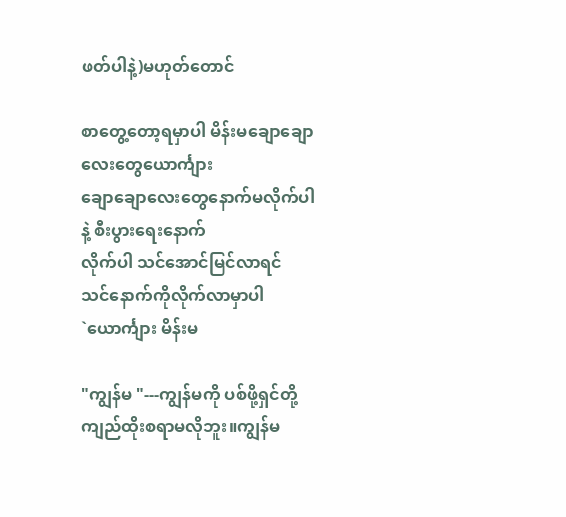ဖတ်ပါနဲ့)မဟုတ်တောင်

စာတွေ့တော့ရမှာပါ မိန်းမချောချောလေးတွေယောင်္ကျား
ချောချောလေးတွေနောက်မလိုက်ပါနဲ့ စီးပွားရေးနောက်
လိုက်ပါ သင်အောင်မြင်လာရင်
သင်နောက်ကိုလိုက်လာမှာပါ
`ယောင်္ကျား မိန်းမ

"ကျွန်မ "---ကျွန်မကို ပစ်ဖို့ရှင်တို့ ကျည်ထိုးစရာမလိုဘူး။ကျွန်မ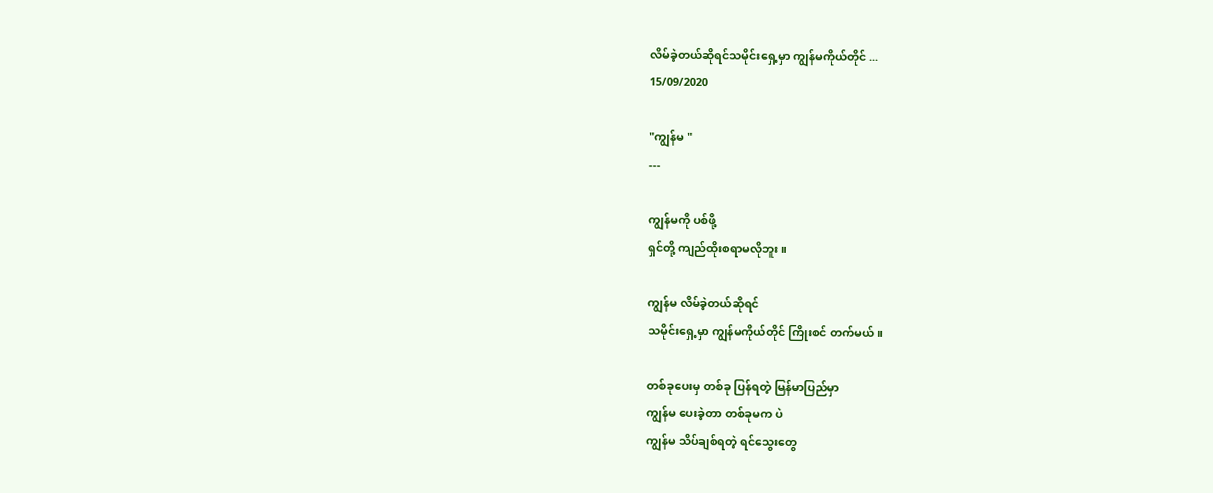လိမ်ခဲ့တယ်ဆိုရင်သမိုင်းရှေ့မှာ ကျွန်မကိုယ်တိုင် ...
15/09/2020

"ကျွန်မ "
---

ကျွန်မကို ပစ်ဖို့
ရှင်တို့ ကျည်ထိုးစရာမလိုဘူး။

ကျွန်မ လိမ်ခဲ့တယ်ဆိုရင်
သမိုင်းရှေ့မှာ ကျွန်မကိုယ်တိုင် ကြိုးစင် တက်မယ်။

တစ်ခုပေးမှ တစ်ခု ပြန်ရတဲ့ မြန်မာပြည်မှာ
ကျွန်မ ပေးခဲ့တာ တစ်ခုမက ပဲ
ကျွန်မ သိပ်ချစ်ရတဲ့ ရင်သွေးတွေ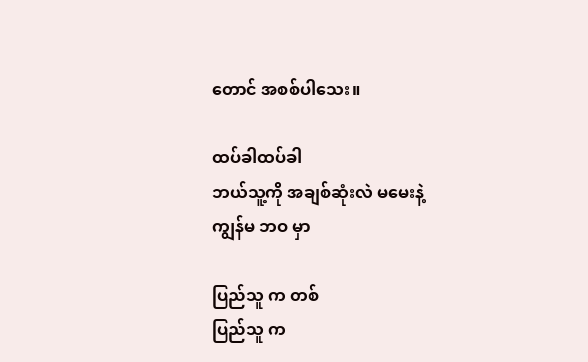တောင် အစစ်ပါသေး။

ထပ်ခါထပ်ခါ
ဘယ်သူ့ကို အချစ်ဆုံးလဲ မမေးနဲ့
ကျွန်မ ဘဝ မှာ

ပြည်သူ က တစ်
ပြည်သူ က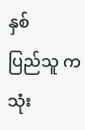နှစ်
ပြည်သူ က သုံး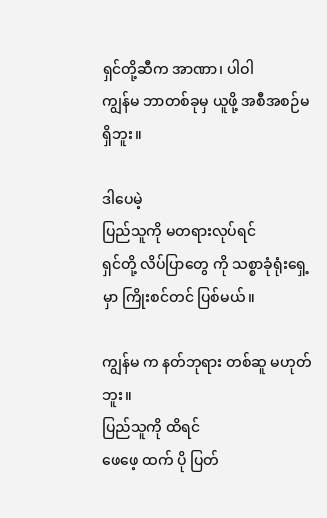ရှင်တို့ဆီက အာဏာ၊ ပါဝါ
ကျွန်မ ဘာတစ်ခုမှ ယူဖို့ အစီအစဉ်မရှိဘူး။

ဒါပေမဲ့
ပြည်သူကို မတရားလုပ်ရင်
ရှင်တို့ လိပ်ပြာတွေ ကို သစ္စာခုံရုံးရှေ့မှာ ကြိုးစင်တင် ပြစ်မယ်။

ကျွန်မ က နတ်ဘုရား တစ်ဆူ မဟုတ်ဘူး။
ပြည်သူကို ထိရင်
ဖေဖေ့ ထက် ပို ပြတ်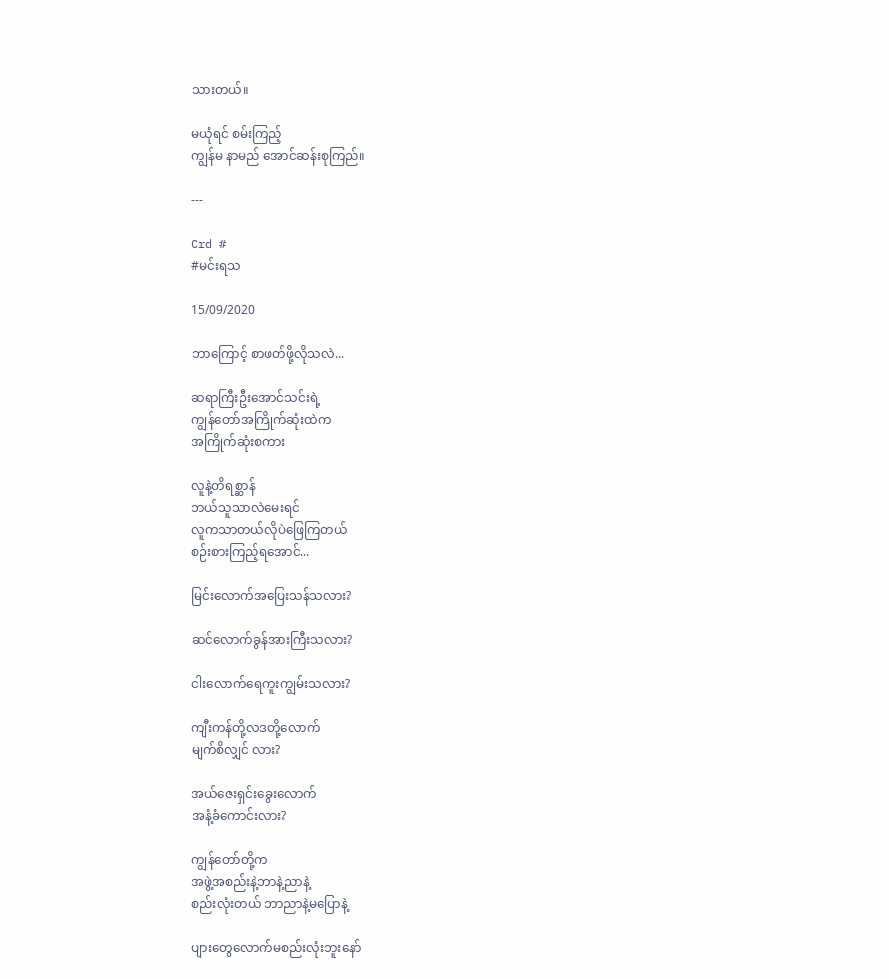သားတယ်။

မယုံရင် စမ်းကြည့်
ကျွန်မ နာမည် အောင်ဆန်းစုကြည်။

---

Crd #
#မင်းရသ

15/09/2020

ဘာကြောင့် စာဖတ်ဖို့လိုသလဲ...

ဆရာကြီးဦးအောင်သင်းရဲ့
ကျွန်တော်အကြိုက်ဆုံးထဲက
အကြိုက်ဆုံးစကား

လူနဲ့တိရစ္ဆာန်
ဘယ်သူသာလဲမေးရင်
လူကသာတယ်လိုပဲဖြေကြတယ်
စဉ်းစားကြည့်ရအောင်...

မြင်းလောက်အပြေးသန်သလား?

ဆင်လောက်ခွန်အားကြီးသလား?

ငါးလောက်ရေကူးကျွမ်းသလား?

ကျီးကန်တို့လဒတို့လောက်
မျက်စိလျှင် လား?

အယ်ဇေးရှင်းခွေးလောက်
အနံ့ခံကောင်းလား?

ကျွန်တော်တို့က
အဖွဲ့အစည်းနဲ့ဘာနဲ့ညာနဲ့
စည်းလုံးတယ် ဘာညာနဲ့မပြောနဲ့

ပျားတွေလောက်မစည်းလုံးဘူးနော်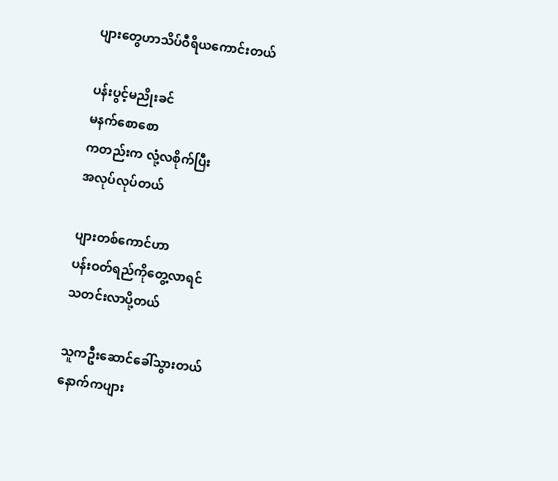ပျားတွေဟာသိပ်ဝီရိယကောင်းတယ်

ပန်းပွင့်မညိုးခင်
မနက်စောစော
ကတည်းက လုံ့လစိုက်ပြီး
အလုပ်လုပ်တယ်

ပျားတစ်ကောင်ဟာ
ပန်းဝတ်ရည်ကိုတွေ့လာရင်
သတင်းလာပို့တယ်

သူကဦးဆောင်ခေါ်သွားတယ်
နောက်ကပျား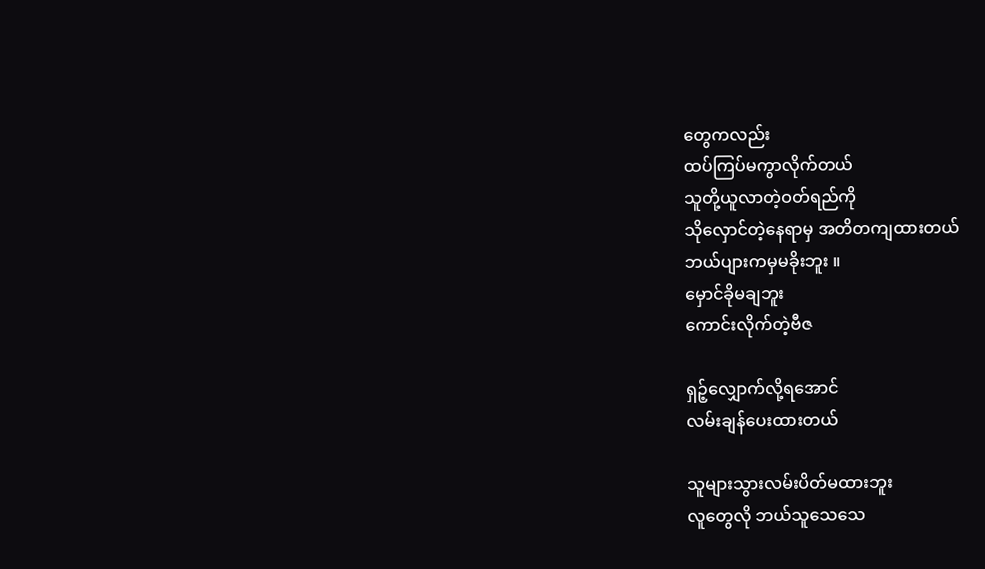တွေကလည်း
ထပ်ကြပ်မကွာလိုက်တယ်
သူတို့ယူလာတဲ့ဝတ်ရည်ကို
သိုလှောင်တဲ့နေရာမှ အတိတကျထားတယ်
ဘယ်ပျားကမှမခိုးဘူး ။
မှောင်ခိုမချဘူး
ကောင်းလိုက်တဲ့ဗီဇ

ရှဉ့်လျှောက်လို့ရအောင်
လမ်းချန်ပေးထားတယ်

သူများသွားလမ်းပိတ်မထားဘူး
လူတွေလို ဘယ်သူသေသေ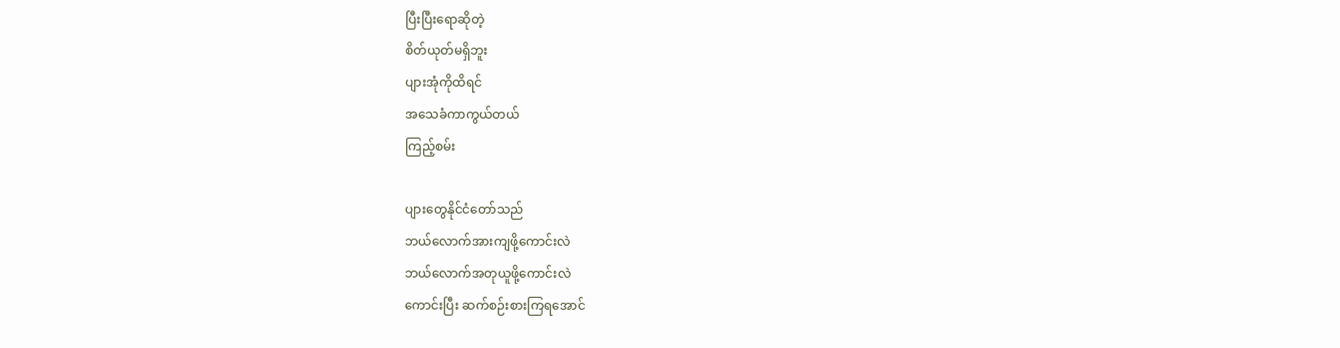ပြီးပြီးရောဆိုတဲ့
စိတ်ယုတ်မရှိဘူး
ပျားအုံကိုထိရင်
အသေခံကာကွယ်တယ်
ကြည့်စမ်း

ပျားတွေနိုင်ငံတော်သည်
ဘယ်လောက်အားကျဖို့ကောင်းလဲ
ဘယ်လောက်အတုယူဖို့ကောင်းလဲ
ကောင်းပြီး ဆက်စဉ်းစားကြရအောင်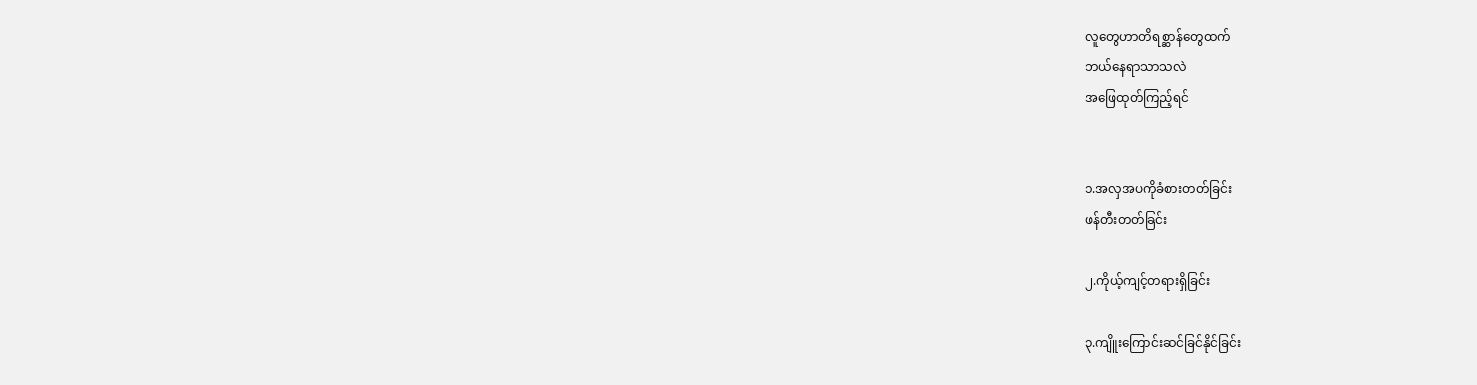လူတွေဟာတိရစ္ဆာန်တွေထက်
ဘယ်နေရာသာသလဲ
အဖြေထုတ်ကြည့်ရင်


၁.အလှအပကိုခံစားတတ်ခြင်း
ဖန်တီးတတ်ခြင်း

၂.ကိုယ့်ကျင့်တရားရှိခြင်း

၃.ကျိူးကြောင်းဆင်ခြင်နိုင်ခြင်း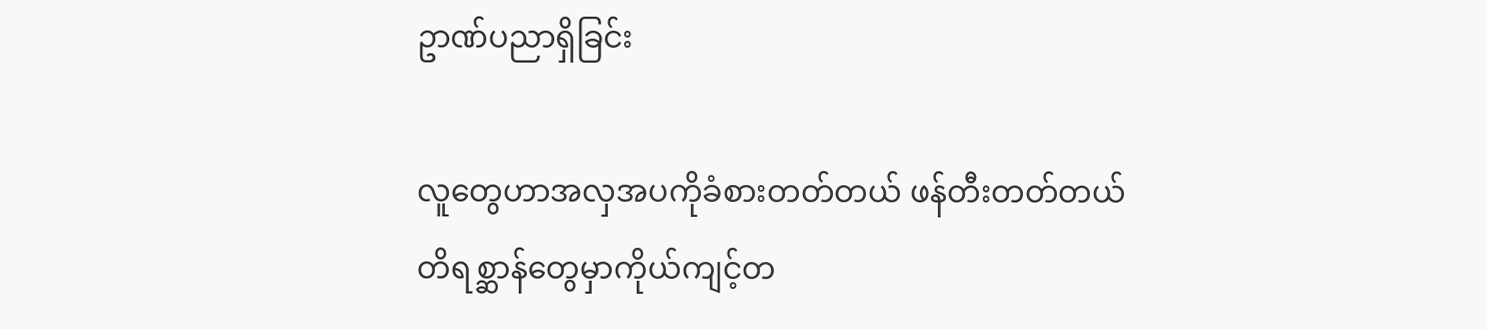ဥာဏ်ပညာရှိခြင်း

လူတွေဟာအလှအပကိုခံစားတတ်တယ် ဖန်တီးတတ်တယ်
တိရစ္ဆာန်တွေမှာကိုယ်ကျင့်တ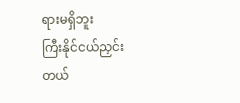ရားမရှိဘူး
ကြီးနိုင်ငယ်ညှင်းတယ်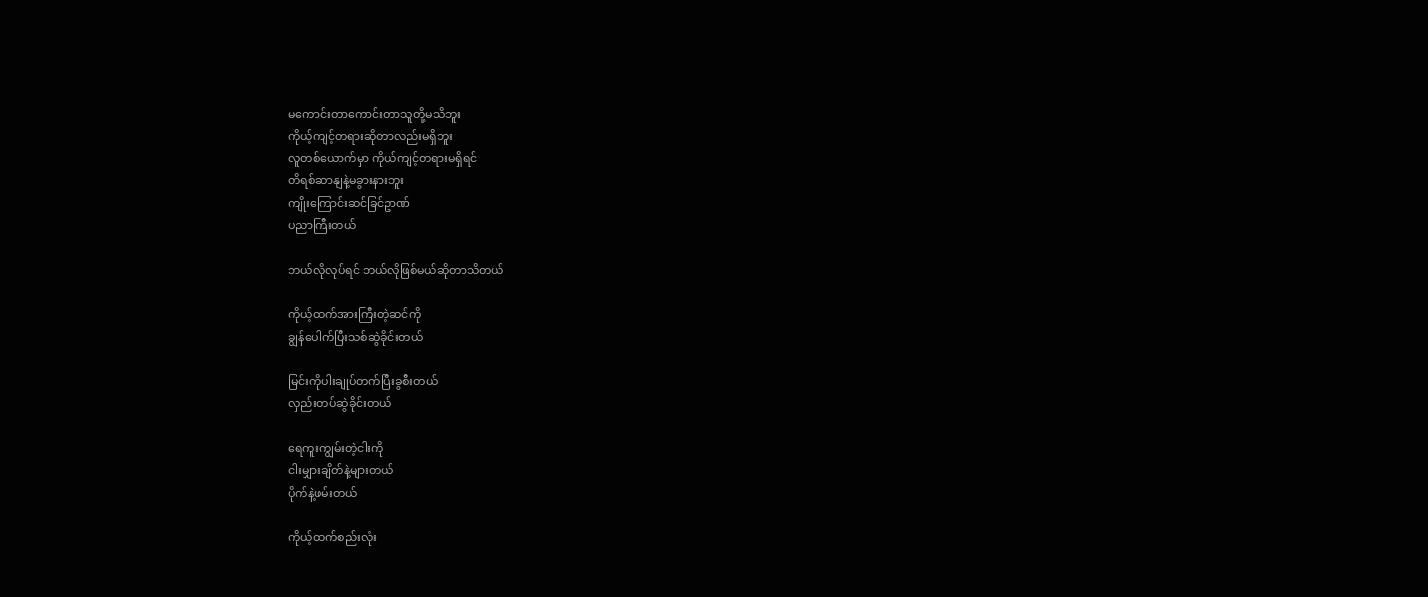မကောင်းတာကောင်းတာသူတို့မသိဘူး
ကိုယ့်ကျင့်တရားဆိုတာလည်းမရှိဘူး
လူတစ်ယောက်မှာ ကိုယ်ကျင့်တရားမရှိရင်
တိရစ်ဆာနျနဲ့မခွားနားဘူး
ကျိုးကြောင်းဆင်ခြင်ဥာဏ်
ပညာကြီးတယ်

ဘယ်လိုလုပ်ရင် ဘယ်လိုဖြစ်မယ်ဆိုတာသိတယ်

ကိုယ့်ထက်အားကြီးတဲ့ဆင်ကို
ချွန်ပေါက်ပြီးသစ်ဆွဲခိုင်းတယ်

မြင်းကိုပါးချုပ်တက်ပြီးခွစီးတယ်
လှည်းတပ်ဆွဲခိုင်းတယ်

ရေကူးကျွမ်းတဲ့ငါးကို
ငါးမျှားချိတ်နဲ့များတယ်
ပိုက်နဲ့ဖမ်းတယ်

ကိုယ့်ထက်စည်းလုံး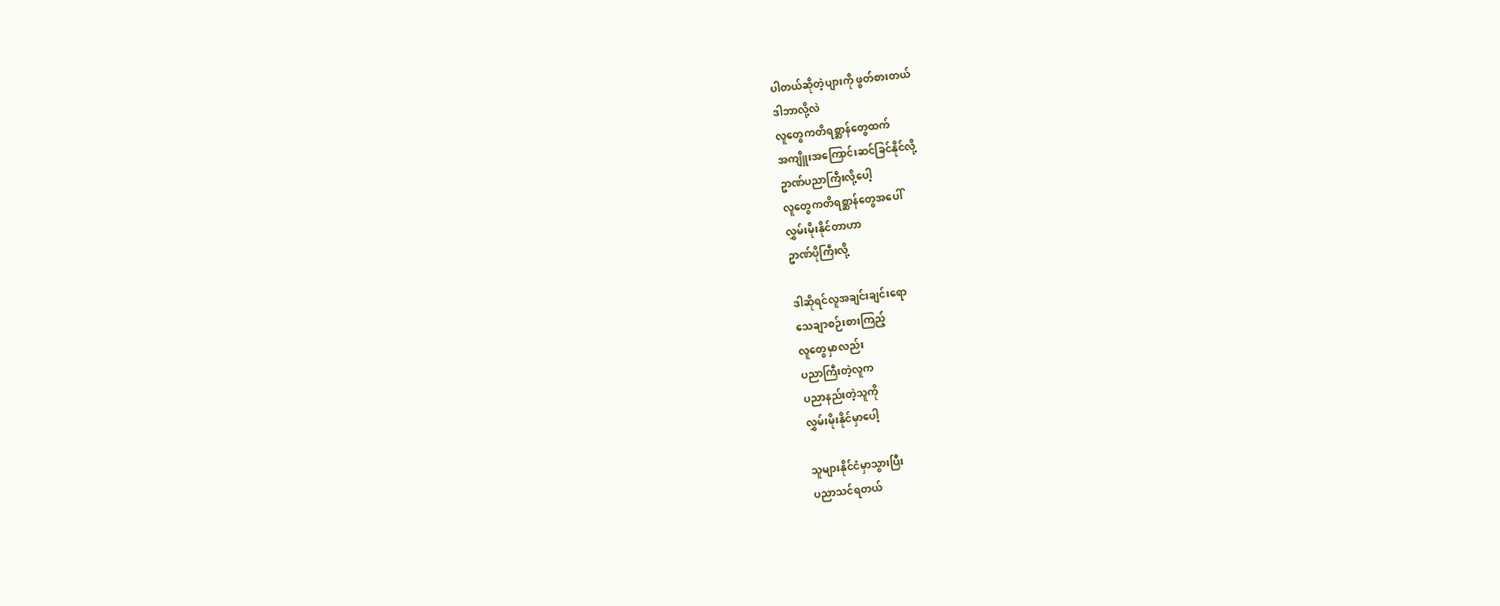ပါတယ်ဆိုတဲ့ပျားကို ဖွတ်စားတယ်
ဒါဘာလို့လဲ
လူတွေကတိရစ္ဆာန်တွေထက်
အကျိူးအကြောင်းဆင်ခြင်နိုင်လို့
ဥာဏ်ပညာကြီးလို့ပေါ့
လူတွေကတိရစ္ဆာန်တွေအပေါ်
လွှမ်းမိုးနိုင်တာဟာ
ဥာဏ်ပိုကြီးလို့

ဒါဆိုရင်လူအချင်းချင်းရော
သေချာစဉ်းစားကြည့်
လူတွေမှာလည်း
ပညာကြီးတဲ့လူက
ပညာနည်းတဲ့သူကို
လွှမ်းမိုးနိုင်မှာပေါ့

သူများနိုင်ငံမှာသွားပြီး
ပညာသင်ရတယ်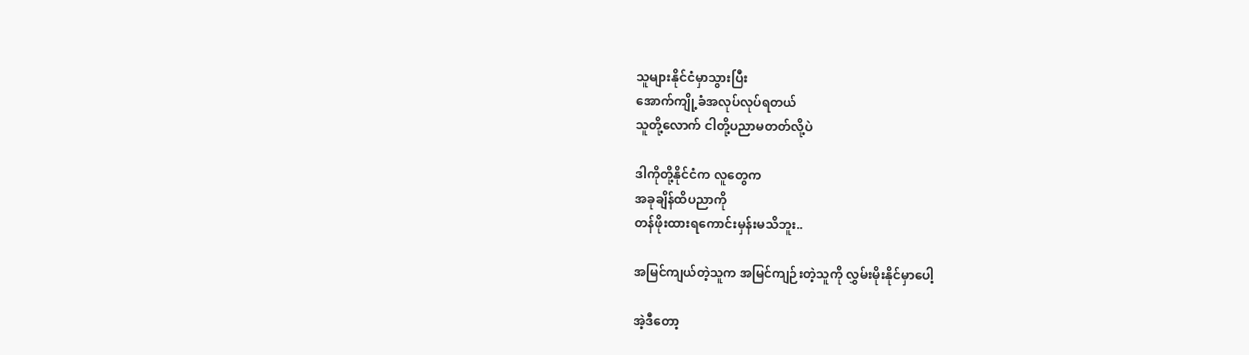သူများနိုင်ငံမှာသွားပြီး
အောက်ကျို့ခံအလုပ်လုပ်ရတယ်
သူတို့လောက် ငါတို့ပညာမတတ်လို့ပဲ

ဒါကိုတို့နိုင်ငံက လူတွေက
အခုချိန်ထိပညာကို
တန်ဖိုးထားရကောင်းမှန်းမသိဘူး..

အမြင်ကျယ်တဲ့သူက အမြင်ကျဉ်းတဲ့သူကို လွှမ်းမိုးနိုင်မှာပေါ့

အဲ့ဒီတော့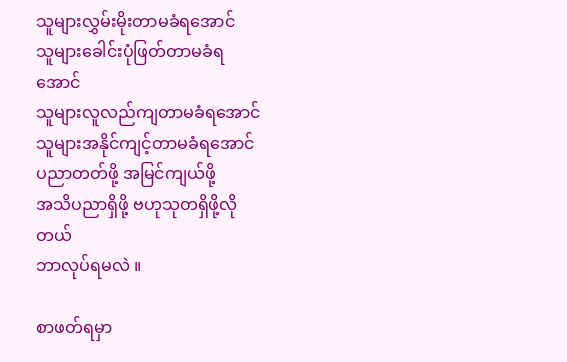သူများလွှမ်းမိုးတာမခံရအောင်
သူများခေါင်းပုံဖြတ်တာမခံရအောင်
သူများလူလည်ကျတာမခံရအောင်
သူများအနိုင်ကျင့်တာမခံရအောင်
ပညာတတ်ဖို့ အမြင်ကျယ်ဖို့
အသိပညာရှိဖို့ ဗဟုသုတရှိဖို့လိုတယ်
ဘာလုပ်ရမလဲ ။

စာဖတ်ရမှာ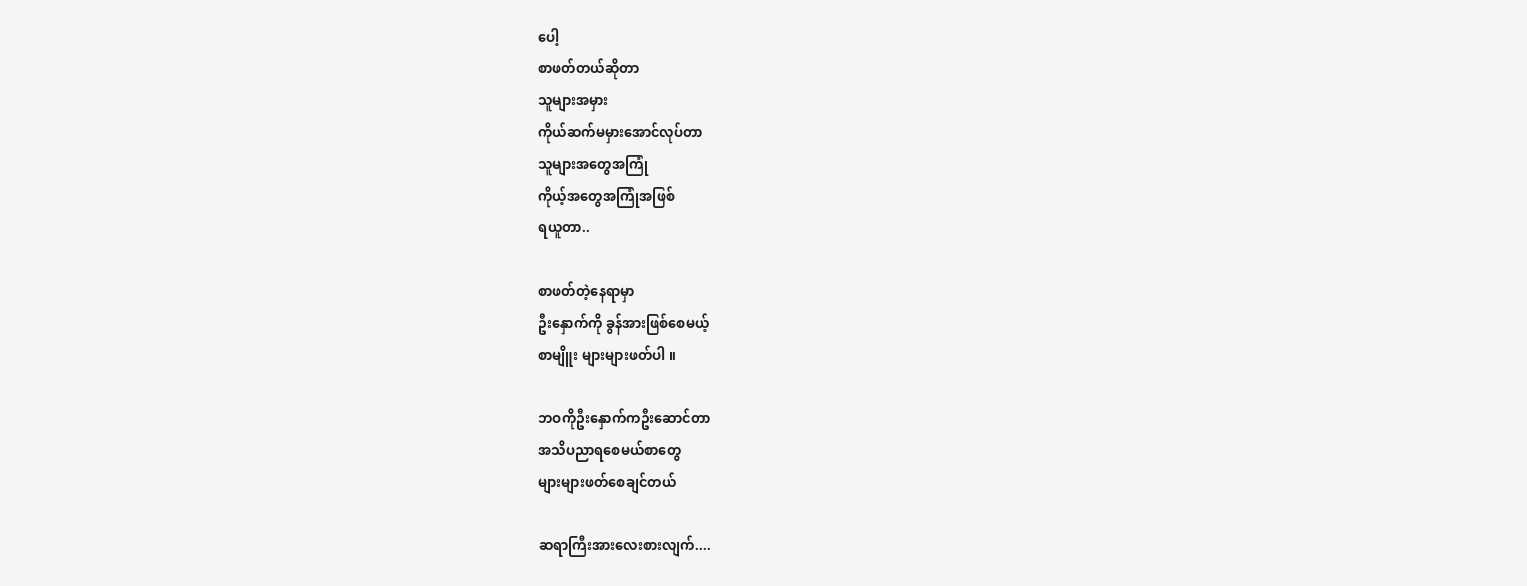ပေါ့
စာဖတ်တယ်ဆိုတာ
သူများအမှား
ကိုယ်ဆက်မမှားအောင်လုပ်တာ
သူများအတွေအကြုံ
ကိုယ့်အတွေအကြုံအဖြစ်
ရယူတာ..

စာဖတ်တဲ့နေရာမှာ
ဦးနှောက်ကို ခွန်အားဖြစ်စေမယ့်
စာမျိူး များများဖတ်ပါ ။

ဘဝကိုဦးနှောက်ကဦးဆောင်တာ
အသိပညာရစေမယ်စာတွေ
များများဖတ်စေချင်တယ်

ဆရာကြီးအားလေးစားလျက်....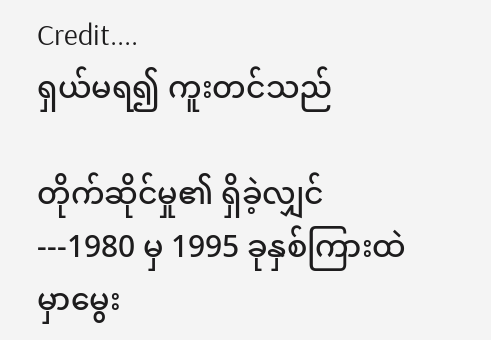Credit....
ရှယ်မရ၍ ကူးတင်သည်

တိုက်ဆိုင်မှု၏ ရှိခဲ့လျှင်---1980 မှ 1995 ခုနှစ်ကြားထဲမှာမွေး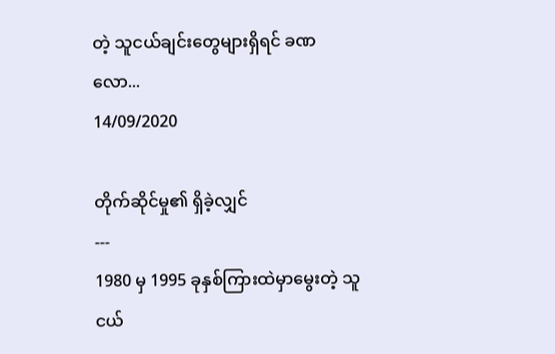တဲ့ သူငယ်ချင်းတွေများရှိရင် ခဏလော...
14/09/2020

တိုက်ဆိုင်မှု၏ ရှိခဲ့လျှင်
---
1980 မှ 1995 ခုနှစ်ကြားထဲမှာမွေးတဲ့ သူငယ်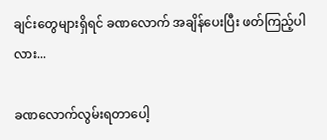ချင်းတွေများရှိရင် ခဏလောက် အချိန်ပေးပြီး ဖတ်ကြည့်ပါလား...

ခဏလောက်လွမ်းရတာပေါ့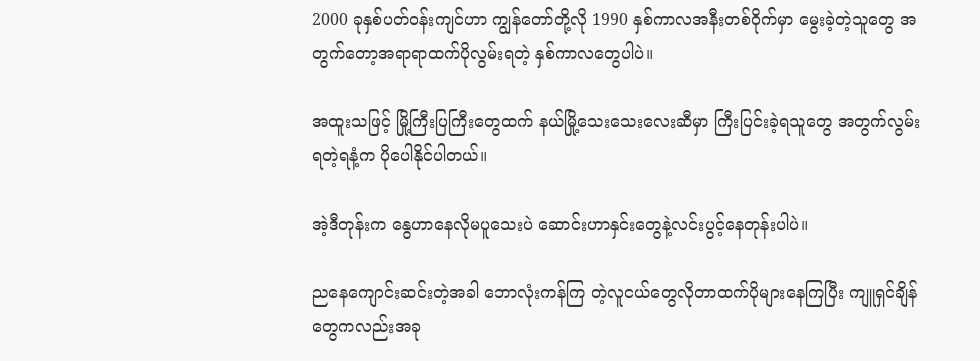2000 ခုနှစ်ပတ်ဝန်းကျင်ဟာ ကျွန်တော်တို့လို 1990 နှစ်ကာလအနီးတစ်ဝိုက်မှာ မွေးခဲ့တဲ့သူတွေ အတွက်တော့အရာရာထက်ပိုလွမ်းရတဲ့ နှစ်ကာလတွေပါပဲ။

အထူးသဖြင့် မြို့ကြီးပြကြီးတွေထက် နယ်မြို့သေးသေးလေးဆီမှာ ကြီးပြင်းခဲ့ရသူတွေ အတွက်လွမ်းရတဲ့ရနံ့က ပိုပေါနိုင်ပါတယ်။

အဲ့ဒီတုန်းက နွေဟာနေလိုမပူသေးပဲ ဆောင်းဟာနှင်းတွေနဲ့လင်းပွင့်နေတုန်းပါပဲ။

ညနေကျောင်းဆင်းတဲ့အခါ ဘောလုံးကန်ကြ တဲ့လူငယ်တွေလိုတာထက်ပိုများနေကြပြီး ကျူရှင်ချိန်တွေကလည်းအခု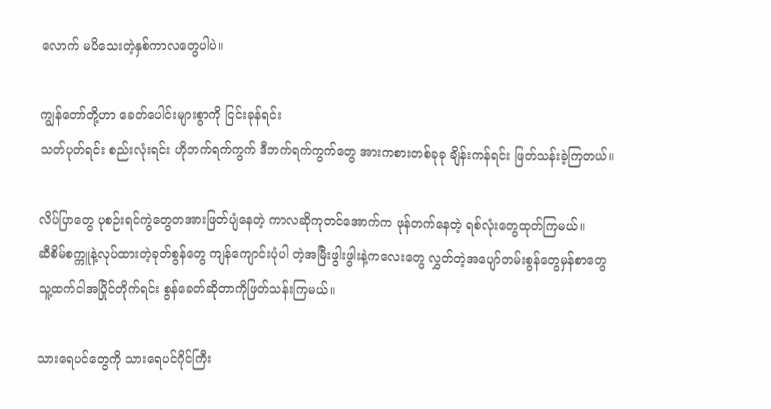လောက် မပိသေးတဲ့နှစ်ကာလတွေပါပဲ။

ကျွန်တော်တို့ဟာ ခေတ်ပေါင်းများစွာကို ငြင်းခုန်ရင်း
သတ်ပုတ်ရင်း စည်းလုံးရင်း ဟိုဘက်ရက်ကွက် ဒီဘက်ရက်ကွက်တွေ အားကစားတစ်ခုခု ချိန်းကန်ရင်း ဖြတ်သန်းခဲ့ကြတယ်။

လိပ်ပြာတွေ ပုစဉ်းရင်ကွဲတွေတအားဖြတ်ပျံနေတဲ့ ကာလဆိုကုတင်အောက်က ဖုန်တက်နေတဲ့ ရစ်လုံးတွေထုတ်ကြမယ်။
ဆီစိမ်စက္ကူနဲ့လုပ်ထားတဲ့ခုတ်စွန်တွေ ကျန်ကျောင်းပုံပါ တဲ့အမြီးဖွါးဖွါးနဲ့ကလေးတွေ လွှတ်တဲ့အပျော်တမ်းစွန်တွေမှန်စာတွေ
သူ့ထက်ငါအပြိုင်တိုက်ရင်း စွန်ခေတ်ဆိုတာကိုဖြတ်သန်းကြမယ်။

သားရေပင်တွေကို သားရေပင်ဂိုင်ကြီး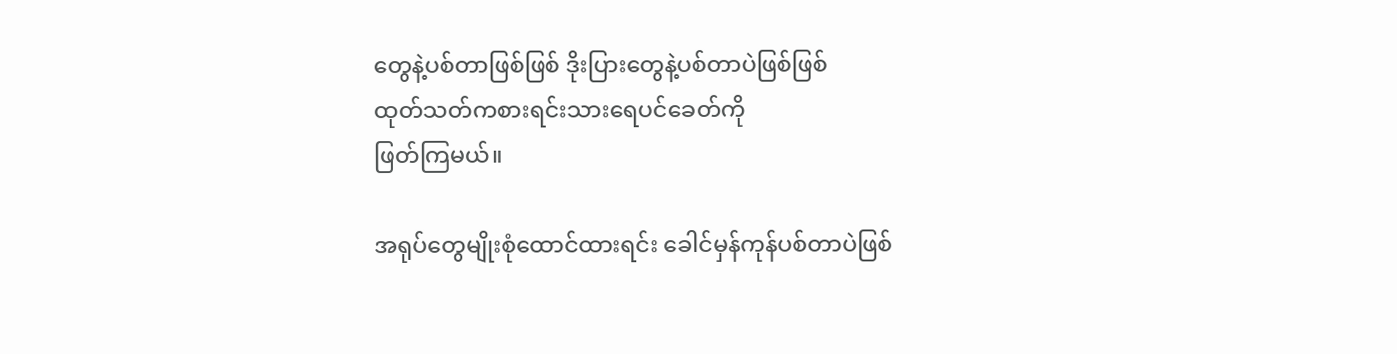တွေနဲ့ပစ်တာဖြစ်ဖြစ် ဒိုးပြားတွေနဲ့ပစ်တာပဲဖြစ်ဖြစ်
ထုတ်သတ်ကစားရင်းသားရေပင်ခေတ်ကို
ဖြတ်ကြမယ်။

အရုပ်တွေမျိုးစုံထောင်ထားရင်း ခေါင်မှန်ကုန်ပစ်တာပဲဖြစ်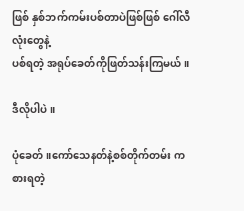ဖြစ် နှစ်ဘက်ကမ်းပစ်တာပဲဖြစ်ဖြစ် ဂေါ်လီလုံးတွေနဲ့
ပစ်ရတဲ့ အရုပ်ခေတ်ကိုဖြတ်သန်းကြမယ်။

ဒီလိုပါပဲ။

ပုံခေတ်။ကော်သေနတ်နဲ့စစ်တိုက်တမ်း ကစားရတဲ့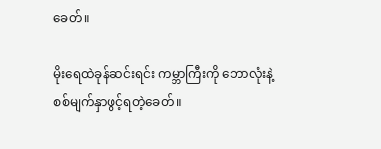ခေတ်။

မိုးရေထဲခုန်ဆင်းရင်း ကမ္ဘာကြီးကို ဘောလုံးနဲ့စစ်မျက်နှာဖွင့်ရတဲ့ခေတ်။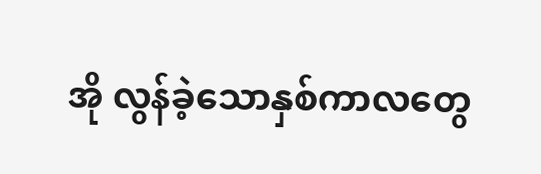အို လွန်ခဲ့သောနှစ်ကာလတွေ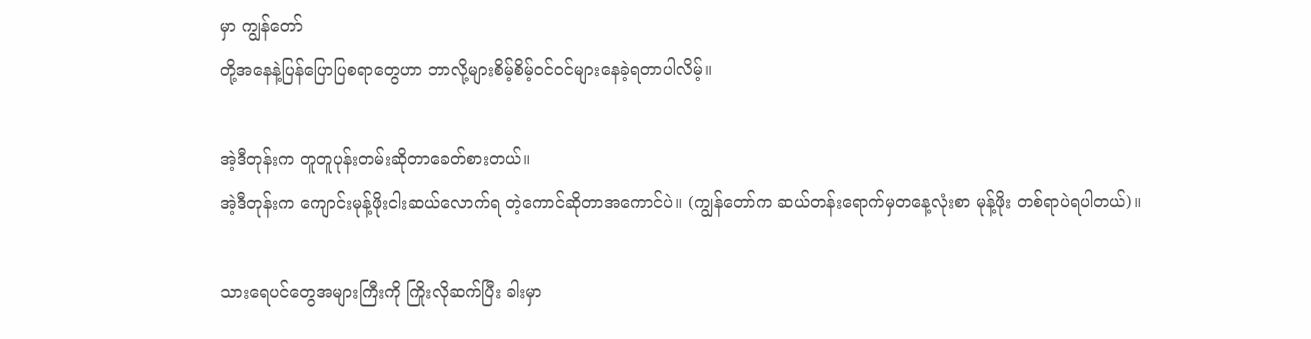မှာ ကျွန်တော်
တို့အနေနဲ့ပြန်ပြောပြစရာတွေဟာ ဘာလို့များစိမ့်စိမ့်ဝင်ဝင်များနေခဲ့ရတာပါလိမ့်။

အဲ့ဒီတုန်းက တူတူပုန်းတမ်းဆိုတာခေတ်စားတယ်။
အဲ့ဒီတုန်းက ကျောင်းမုန့်ဖိုးငါးဆယ်လောက်ရ တဲ့ကောင်ဆိုတာအကောင်ပဲ။ (ကျွန်တော်က ဆယ်တန်းရောက်မှတနေ့လုံးစာ မုန့်ဖိုး တစ်ရာပဲရပါတယ်)။

သားရေပင်တွေအများကြီးကို ကြိုးလိုဆက်ပြီး ခါးမှာ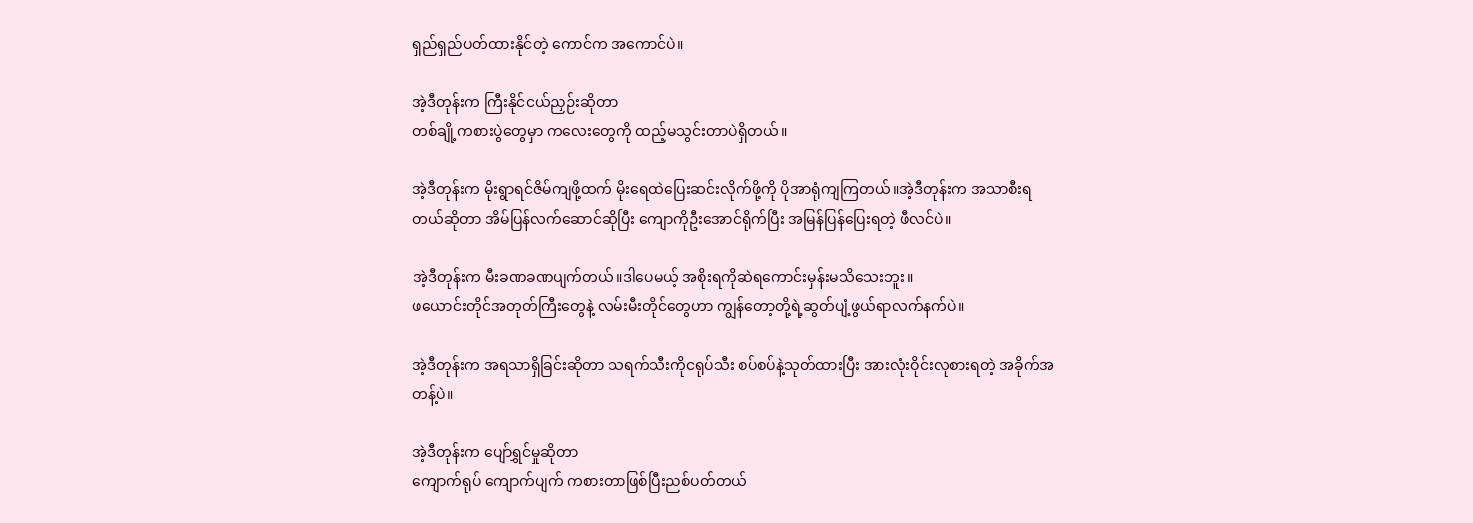ရှည်ရှည်ပတ်ထားနိုင်တဲ့ ကောင်က အကောင်ပဲ။

အဲ့ဒီတုန်းက ကြီးနိုင်ငယ်ညှဉ်းဆိုတာ
တစ်ချို့ကစားပွဲတွေမှာ ကလေးတွေကို ထည့်မသွင်းတာပဲရှိတယ်။

အဲ့ဒီတုန်းက မိုးရွာရင်ဇိမ်ကျဖို့ထက် မိုးရေထဲပြေးဆင်းလိုက်ဖို့ကို ပိုအာရုံကျကြတယ်။အဲ့ဒီတုန်းက အသာစီးရ
တယ်ဆိုတာ အိမ်ပြန်လက်ဆောင်ဆိုပြီး ကျောကိုဦးအောင်ရိုက်ပြီး အမြန်ပြန်ပြေးရတဲ့ ဖီလင်ပဲ။

အဲ့ဒီတုန်းက မီးခဏခဏပျက်တယ်။ဒါပေမယ့် အစိုးရကိုဆဲရကောင်းမှန်းမသိသေးဘူး။
ဖယောင်းတိုင်အတုတ်ကြီးတွေနဲ့ လမ်းမီးတိုင်တွေဟာ ကျွန်တော့တို့ရဲ့ဆွတ်ပျံ့ဖွယ်ရာလက်နက်ပဲ။

အဲ့ဒီတုန်းက အရသာရှိခြင်းဆိုတာ သရက်သီးကိုငရုပ်သီး စပ်စပ်နဲ့သုတ်ထားပြီး အားလုံးဝိုင်းလုစားရတဲ့ အခိုက်အတန့်ပဲ။

အဲ့ဒီတုန်းက ပျော်ရွှင်မှုဆိုတာ
ကျောက်ရုပ် ကျောက်ပျက် ကစားတာဖြစ်ပြီးညစ်ပတ်တယ်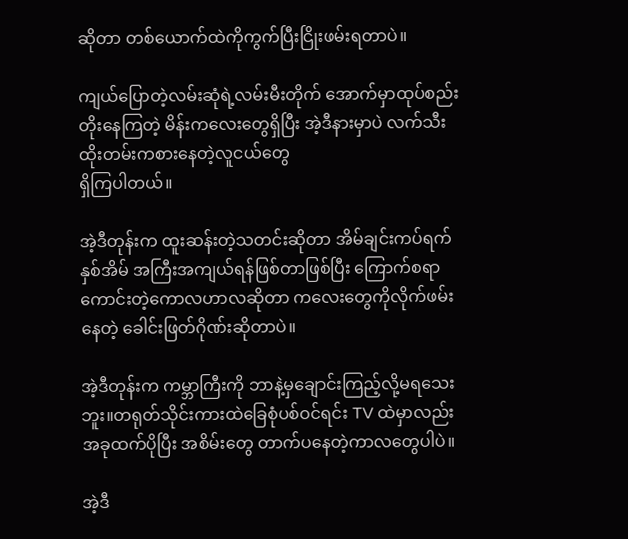ဆိုတာ တစ်ယောက်ထဲကိုကွက်ပြီးငြိုးဖမ်းရတာပဲ။

ကျယ်ပြောတဲ့လမ်းဆုံရဲ့လမ်းမီးတိုက် အောက်မှာထုပ်စည်းတိုးနေကြတဲ့ မိန်းကလေးတွေရှိပြီး အဲ့ဒီနားမှာပဲ လက်သီးထိုးတမ်းကစားနေတဲ့လူငယ်တွေ
ရှိကြပါတယ်။

အဲ့ဒီတုန်းက ထူးဆန်းတဲ့သတင်းဆိုတာ အိမ်ချင်းကပ်ရက်နှစ်အိမ် အကြီးအကျယ်ရန်ဖြစ်တာဖြစ်ပြီး ကြောက်စရာ
ကောင်းတဲ့ကောလဟာလဆိုတာ ကလေးတွေကိုလိုက်ဖမ်းနေတဲ့ ခေါင်းဖြတ်ဂိုဏ်းဆိုတာပဲ။

အဲ့ဒီတုန်းက ကမ္ဘာကြီးကို ဘာနဲ့မှချောင်းကြည့်လို့မရသေးဘူး။တရုတ်သိုင်းကားထဲခြေစုံပစ်ဝင်ရင်း TV ထဲမှာလည်းအခုထက်ပိုပြီး အစိမ်းတွေ တာက်ပနေတဲ့ကာလတွေပါပဲ။

အဲ့ဒီ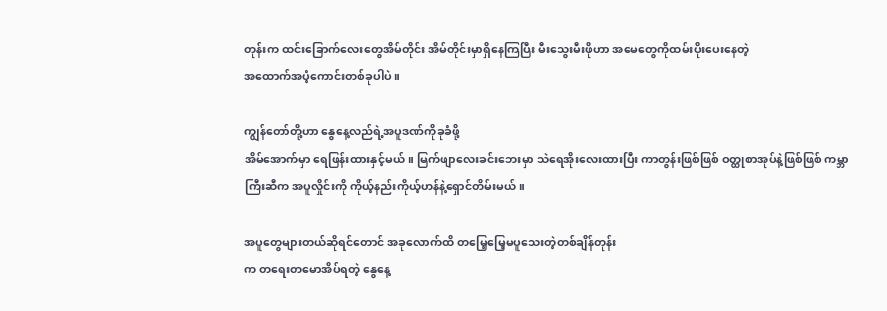တုန်းက ထင်းခြောက်လေးတွေအိမ်တိုင်း အိမ်တိုင်းမှာရှိနေကြပြီး မီးသွေးမီးဖိုဟာ အမေတွေကိုထမ်းပိုးပေးနေတဲ့
အထောက်အပံ့ကောင်းတစ်ခုပါပဲ။

ကျွန်တော်တို့ဟာ နွေနေ့လည်ရဲ့အပူဒဏ်ကိုခုခံဖို့
အိမ်အောက်မှာ ရေဖြန်းထားနှင့်မယ်။ မြက်ဖျာလေးခင်းဘေးမှာ သဲရေအိုးလေးထားပြီး ကာတွန်းဖြစ်ဖြစ် ဝတ္ထုစာအုပ်နဲ့ဖြစ်ဖြစ် ကမ္ဘာကြီးဆီက အပူလှိုင်းကို ကိုယ့်နည်းကိုယ့်ဟန်နဲ့ရှောင်တိမ်းမယ်။

အပူတွေများတယ်ဆိုရင်တောင် အခုလောက်ထိ တမြေ့မြေ့မပူသေးတဲ့တစ်ချိန်တုန်း
က တရေးတမောအိပ်ရတဲ့ နွေနေ့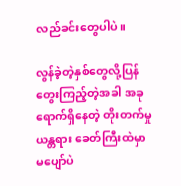လည်ခင်းတွေပါပဲ။

လွန်ခဲ့တဲ့နှစ်တွေလို့ပြန်တွေးကြည့်တဲ့အခါ အခုရောက်ရှိနေတဲ့ တိုးတက်မှုယန္တရား ခေတ်ကြီးထဲမှာ မပျော်ပဲ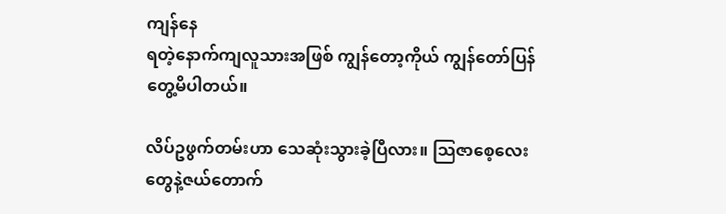ကျန်နေ
ရတဲ့နောက်ကျလူသားအဖြစ် ကျွန်တော့ကိုယ် ကျွန်တော်ပြန်တွေ့မိပါတယ်။

လိပ်ဥဖွက်တမ်းဟာ သေဆုံးသွားခဲ့ပြီလား။ သြဇာစေ့လေးတွေနဲ့ဇယ်တောက်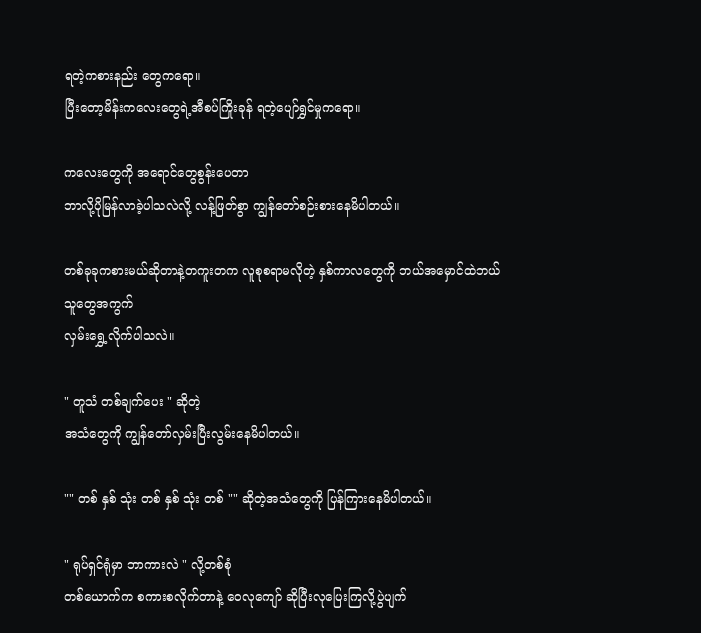ရတဲ့ကစားနည်း တွေကရော။
ပြီးတော့မိန်းကလေးတွေရဲ့အီစပ်ကြိုးခုန် ရတဲ့ပျော်ရွှင်မှုကရော။

ကလေးတွေကို အရောင်တွေစွန်းပေတာ
ဘာလို့ပိုမြန်လာခဲ့ပါသလဲလို့ လန့်ဖြတ်စွာ ကျွန်တော်စဉ်းစားနေမိပါတယ်။

တစ်ခုခုကစားမယ်ဆိုတာနဲ့တကူးတက လူစုစရာမလိုတဲ့ နှစ်ကာလတွေကို ဘယ်အမှောင်ထဲဘယ်သူတွေအကွက်
လှမ်းရွှေ့လိုက်ပါသလဲ။

" တူသံ တစ်ချက်ပေး " ဆိုတဲ့
အသံတွေကို ကျွန်တော်လှမ်းပြီးလွမ်းနေမိပါတယ်။

"" တစ် နှစ် သုံး တစ် နှစ် သုံး တစ် "" ဆိုတဲ့အသံတွေကို ပြန်ကြားနေမိပါတယ်။

" ရုပ်ရှင်ရုံမှာ ဘာကားလဲ " လို့တစ်စုံ
တစ်ယောက်က စကားစလိုက်တာနဲ့ ဝေလုကျော် ဆိုပြီးလုပြေးကြလို့ပွဲပျက်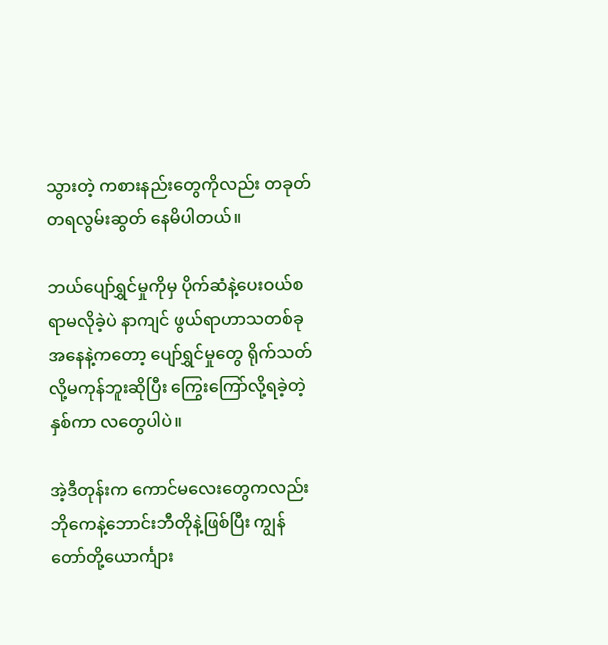သွားတဲ့ ကစားနည်းတွေကိုလည်း တခုတ်တရလွမ်းဆွတ် နေမိပါတယ်။

ဘယ်ပျော်ရွှင်မှုကိုမှ ပိုက်ဆံနဲ့ပေးဝယ်စရာမလိုခဲ့ပဲ နာကျင် ဖွယ်ရာဟာသတစ်ခုအနေနဲ့ကတော့ ပျော်ရွှင်မှုတွေ ရိုက်သတ်လို့မကုန်ဘူးဆိုပြီး ကြွေးကြော်လို့ရခဲ့တဲ့နှစ်ကာ လတွေပါပဲ။

အဲ့ဒီတုန်းက ကောင်မလေးတွေကလည်း ဘိုကေနဲ့ဘောင်းဘီတိုနဲ့ဖြစ်ပြီး ကျွန်တော်တို့ယောင်္ကျား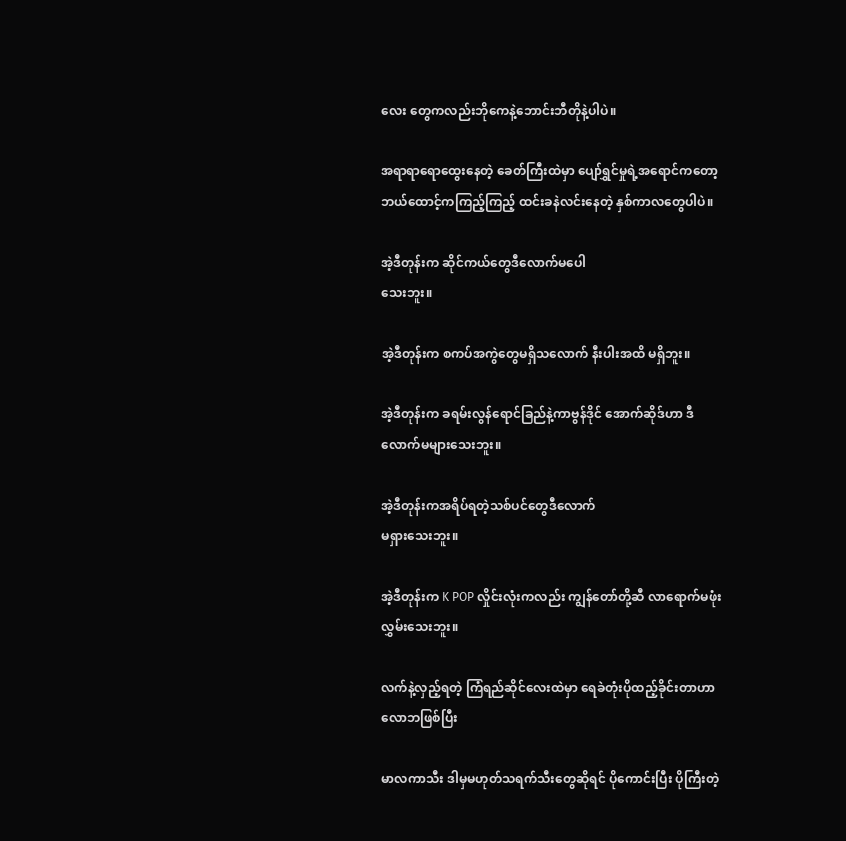လေး တွေကလည်းဘိုကေနဲ့ဘောင်းဘီတိုနဲ့ပါပဲ။

အရာရာရောထွေးနေတဲ့ ခေတ်ကြီးထဲမှာ ပျော်ရွှင်မှုရဲ့အရောင်ကတော့ ဘယ်ထောင့်ကကြည့်ကြည့် ထင်းခနဲလင်းနေတဲ့ နှစ်ကာလတွေပါပဲ။

အဲ့ဒီတုန်းက ဆိုင်ကယ်တွေဒီလောက်မပေါ
သေးဘူး။

အဲ့ဒီတုန်းက စကပ်အကွဲတွေမရှိသလောက် နီးပါးအထိ မရှိဘူး။

အဲ့ဒီတုန်းက ခရမ်းလွန်ရောင်ခြည်နဲ့ကာဗွန်ဒိုင် အောက်ဆိုဒ်ဟာ ဒီလောက်မများသေးဘူး။

အဲ့ဒီတုန်းကအရိပ်ရတဲ့သစ်ပင်တွေဒီလောက်
မရှားသေးဘူး။

အဲ့ဒီတုန်းက K POP လှိုင်းလုံးကလည်း ကျွန်တော်တို့ဆီ လာရောက်မဖုံးလွှမ်းသေးဘူး။

လက်နဲ့လှည့်ရတဲ့ ကြံရည်ဆိုင်လေးထဲမှာ ရေခဲတုံးပိုထည့်ခိုင်းတာဟာ လောဘဖြစ်ပြီး

မာလကာသီး ဒါမှမဟုတ်သရက်သီးတွေဆိုရင် ပိုကောင်းပြီး ပိုကြီးတဲ့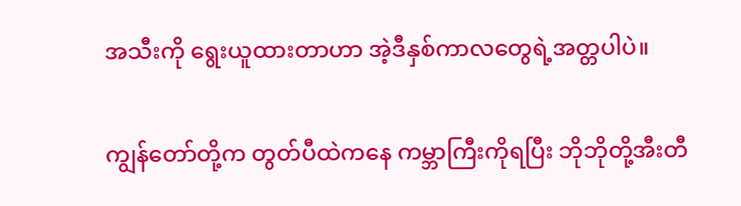အသီးကို ရွေးယူထားတာဟာ အဲ့ဒီနှစ်ကာလတွေရဲ့အတ္တပါပဲ။

ကျွန်တော်တို့က တွတ်ပီထဲကနေ ကမ္ဘာကြီးကိုရပြီး ဘိုဘိုတို့အီးတီ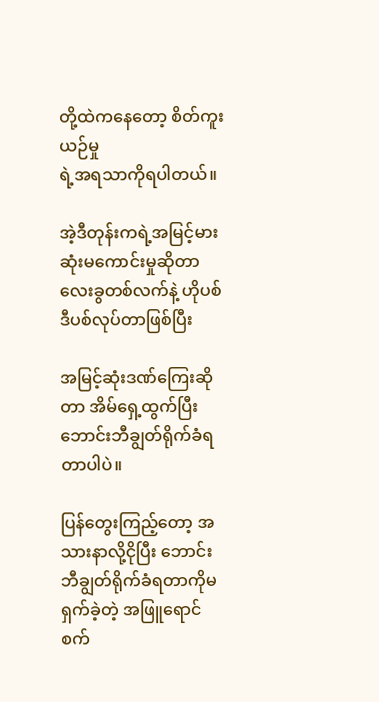တို့ထဲကနေတော့ စိတ်ကူးယဉ်မှု
ရဲ့အရသာကိုရပါတယ်။

အဲ့ဒီတုန်းကရဲ့အမြင့်မားဆုံးမကောင်းမှုဆိုတာ လေးခွတစ်လက်နဲ့ ဟိုပစ်ဒီပစ်လုပ်တာဖြစ်ပြီး

အမြင့်ဆုံးဒဏ်ကြေးဆိုတာ အိမ်ရှေ့ထွက်ပြီး ဘောင်းဘီချွတ်ရိုက်ခံရတာပါပဲ။

ပြန်တွေးကြည့်တော့ အသားနာလို့ငိုပြီး ဘောင်းဘီချွတ်ရိုက်ခံရတာကိုမရှက်ခဲ့တဲ့ အဖြူရောင်စက်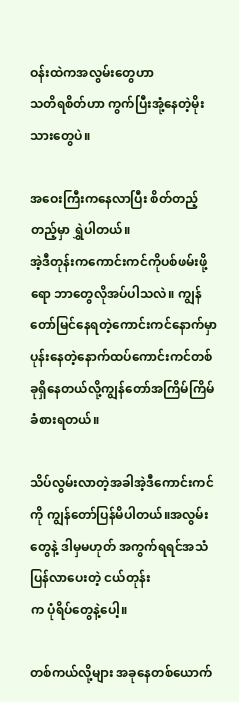ဝန်းထဲကအလွမ်းတွေဟာ
သတိရစိတ်ဟာ ကွက်ပြီးအုံ့နေတဲ့မိုးသားတွေပဲ။

အဝေးကြီးကနေလာပြီး စိတ်တည့်တည့်မှာ ရွှဲပါတယ်။
အဲ့ဒီတုန်းကကောင်းကင်ကိုပစ်ဖမ်းဖို့ရော ဘာတွေလိုအပ်ပါသလဲ။ ကျွန်တော်မြင်နေရတဲ့ကောင်းကင်နောက်မှာ
ပုန်းနေတဲ့နောက်ထပ်ကောင်းကင်တစ်ခုရှိနေတယ်လို့ကျွန်တော်အကြိမ်ကြိမ်ခံစားရတယ်။

သိပ်လွမ်းလာတဲ့အခါအဲ့ဒီကောင်းကင်ကို ကျွန်တော်ပြန်မိပါတယ်။အလွမ်းတွေနဲ့ ဒါမှမဟုတ် အကွက်ရရင်အသံပြန်လာပေးတဲ့ ငယ်တုန်း
က ပုံရိပ်တွေနဲ့ပေါ့။

တစ်ကယ်လို့များ အခုနေတစ်ယောက်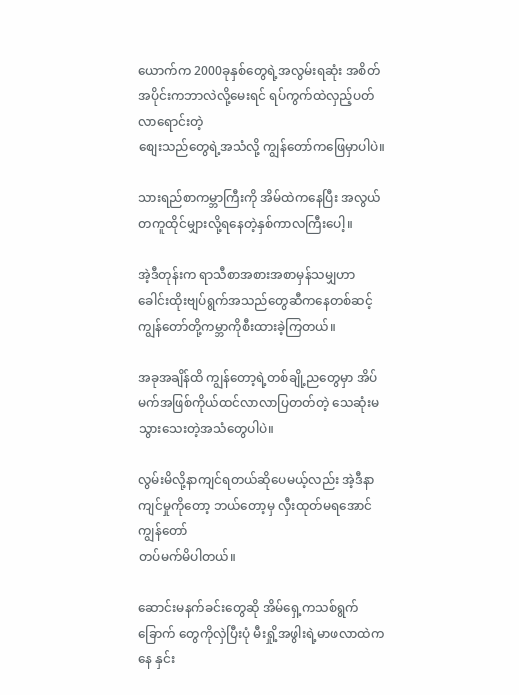ယောက်က 2000ခုနှစ်တွေရဲ့အလွမ်းရဆုံး အစိတ်အပိုင်းကဘာလဲလို့မေးရင် ရပ်ကွက်ထဲလှည့်ပတ်လာရောင်းတဲ့
စျေးသည်တွေရဲ့အသံလို့ ကျွန်တော်ကဖြေမှာပါပဲ။

သားရည်စာကမ္ဘာကြီးကို အိမ်ထဲကနေပြီး အလွယ်တကူထိုင်မျှားလို့ရနေတဲ့နှစ်ကာလကြီးပေါ့။

အဲ့ဒီတုန်းက ရာသီစာအစားအစာမှန်သမျှဟာ ခေါင်းထိုးဗျပ်ရွက်အသည်တွေဆီကနေတစ်ဆင့် ကျွန်တော်တို့ကမ္ဘာကိုစီးထားခဲ့ကြတယ်။

အခုအချိန်ထိ ကျွန်တော့ရဲ့တစ်ချို့ညတွေမှာ အိပ်မက်အဖြစ်ကိုယ်ထင်လာလာပြတတ်တဲ့ သေဆုံးမသွားသေးတဲ့အသံတွေပါပဲ။

လွမ်းမိလို့နာကျင်ရတယ်ဆိုပေမယ့်လည်း အဲ့ဒီနာကျင်မှုကိုတော့ ဘယ်တော့မှ လှီးထုတ်မရအောင် ကျွန်တော်
တပ်မက်မိပါတယ်။

ဆောင်းမနက်ခင်းတွေဆို အိမ်ရှေ့ကသစ်ရွက်ခြောက် တွေကိုလှဲပြီးပုံ မီးရှို့အဖွါးရဲ့မာဖလာထဲကနေ နှင်း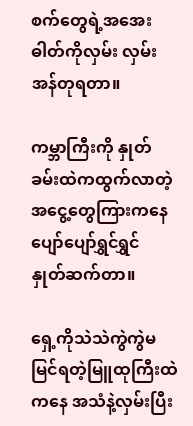စက်တွေရဲ့အအေးဓါတ်ကိုလှမ်း လှမ်းအန်တုရတာ။

ကမ္ဘာကြီးကို နှုတ်ခမ်းထဲကထွက်လာတဲ့
အငွေ့တွေကြားကနေ ပျော်ပျော်ရွှင်ရွှင် နှုတ်ဆက်တာ။

ရှေ့ကိုသဲသဲကွဲကွဲမမြင်ရတဲ့မြူထုကြီးထဲကနေ အသံနဲ့လှမ်းပြီး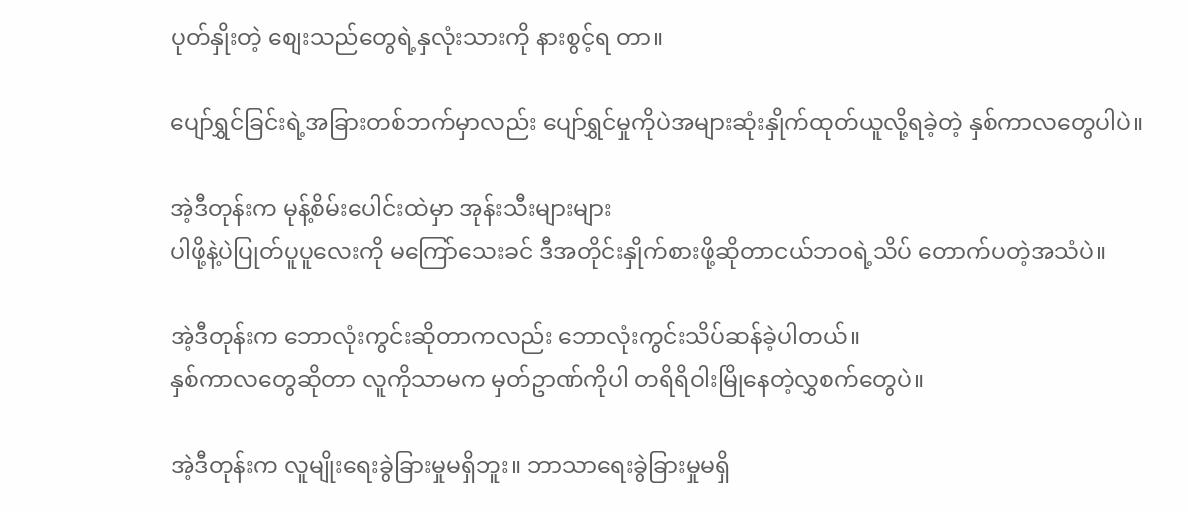ပုတ်နှိုးတဲ့ စျေးသည်တွေရဲ့နှလုံးသားကို နားစွင့်ရ တာ။

ပျော်ရွှင်ခြင်းရဲ့အခြားတစ်ဘက်မှာလည်း ပျော်ရွှင်မှုကိုပဲအများဆုံးနှိုက်ထုတ်ယူလို့ရခဲ့တဲ့ နှစ်ကာလတွေပါပဲ။

အဲ့ဒီတုန်းက မုန့်စိမ်းပေါင်းထဲမှာ အုန်းသီးများများ
ပါဖို့နဲ့ပဲပြုတ်ပူပူလေးကို မကြော်သေးခင် ဒီအတိုင်းနှိုက်စားဖို့ဆိုတာငယ်ဘဝရဲ့သိပ် တောက်ပတဲ့အသံပဲ။

အဲ့ဒီတုန်းက ဘောလုံးကွင်းဆိုတာကလည်း ဘောလုံးကွင်းသိပ်ဆန်ခဲ့ပါတယ်။
နှစ်ကာလတွေဆိုတာ လူကိုသာမက မှတ်ဥာဏ်ကိုပါ တရိရိဝါးမြိုနေတဲ့လွှစက်တွေပဲ။

အဲ့ဒီတုန်းက လူမျိုးရေးခွဲခြားမှုမရှိဘူး။ ဘာသာရေးခွဲခြားမှုမရှိ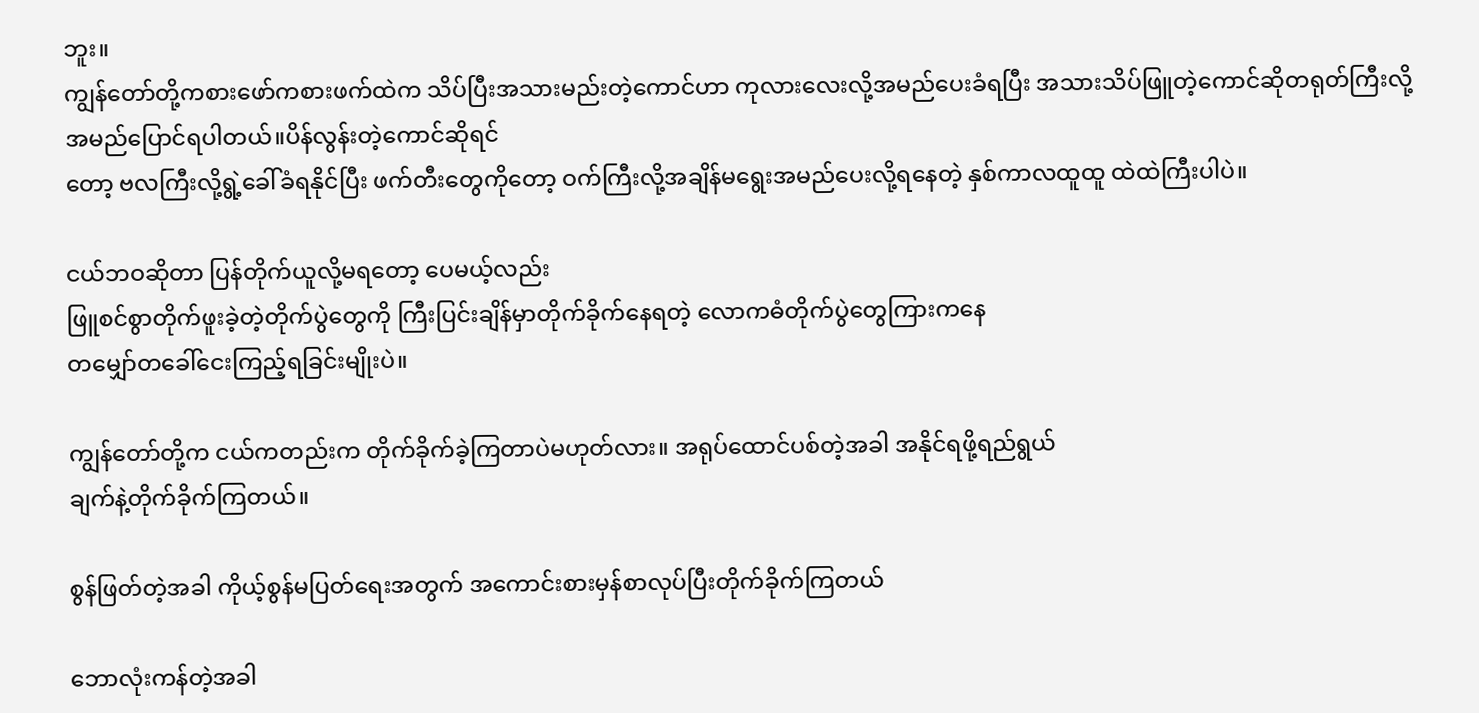ဘူး။
ကျွန်တော်တို့ကစားဖော်ကစားဖက်ထဲက သိပ်ပြီးအသားမည်းတဲ့ကောင်ဟာ ကုလားလေးလို့အမည်ပေးခံရပြီး အသားသိပ်ဖြူတဲ့ကောင်ဆိုတရုတ်ကြီးလို့အမည်ပြောင်ရပါတယ်။ပိန်လွန်းတဲ့ကောင်ဆိုရင်
တော့ ဗလကြီးလို့ရွဲ့ခေါ်ခံရနိုင်ပြီး ဖက်တီးတွေကိုတော့ ဝက်ကြီးလို့အချိန်မရွေးအမည်ပေးလို့ရနေတဲ့ နှစ်ကာလထူထူ ထဲထဲကြီးပါပဲ။

ငယ်ဘဝဆိုတာ ပြန်တိုက်ယူလို့မရတော့ ပေမယ့်လည်း
ဖြူစင်စွာတိုက်ဖူးခဲ့တဲ့တိုက်ပွဲတွေကို ကြီးပြင်းချိန်မှာတိုက်ခိုက်နေရတဲ့ လောကဓံတိုက်ပွဲတွေကြားကနေ
တမျှော်တခေါ်ငေးကြည့်ရခြင်းမျိုးပဲ။

ကျွန်တော်တို့က ငယ်ကတည်းက တိုက်ခိုက်ခဲ့ကြတာပဲမဟုတ်လား။ အရုပ်ထောင်ပစ်တဲ့အခါ အနိုင်ရဖို့ရည်ရွယ်
ချက်နဲ့တိုက်ခိုက်ကြတယ်။

စွန်ဖြတ်တဲ့အခါ ကိုယ့်စွန်မပြတ်ရေးအတွက် အကောင်းစားမှန်စာလုပ်ပြီးတိုက်ခိုက်ကြတယ်

ဘောလုံးကန်တဲ့အခါ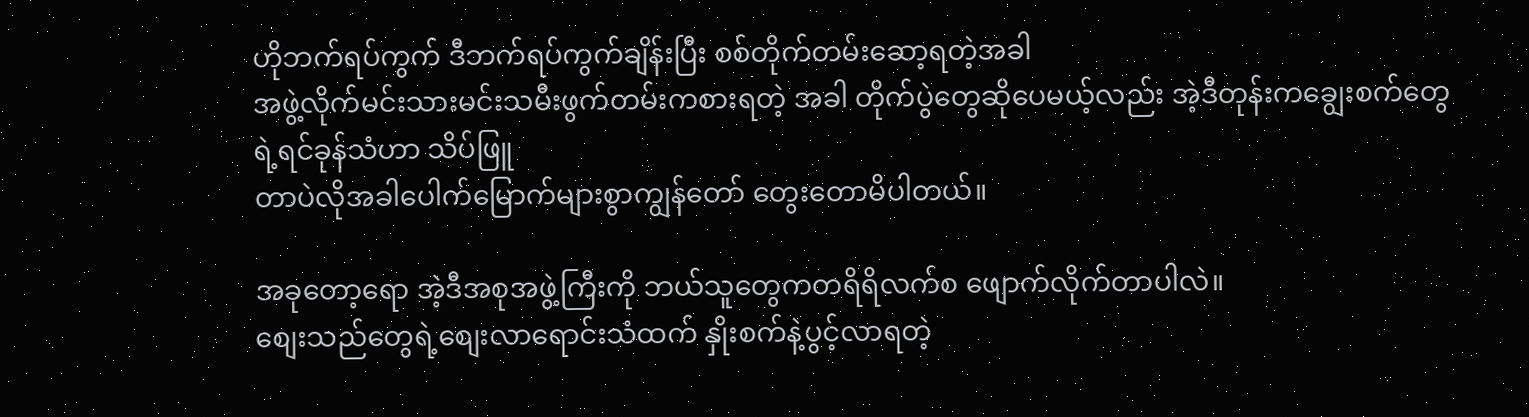ဟိုဘက်ရပ်ကွက် ဒီဘက်ရပ်ကွက်ချိန်းပြီး စစ်တိုက်တမ်းဆော့ရတဲ့အခါ
အဖွဲ့လိုက်မင်းသားမင်းသမီးဖွက်တမ်းကစားရတဲ့ အခါ တိုက်ပွဲတွေဆိုပေမယ့်လည်း အဲ့ဒီတုန်းကချွေးစက်တွေရဲ့ရင်ခုန်သံဟာ သိပ်ဖြူ
တာပဲလိုအခါပေါက်မြောက်များစွာကျွန်တော် တွေးတောမိပါတယ်။

အခုတော့ရော အဲ့ဒီအစုအဖွဲ့ကြီးကို ဘယ်သူတွေကတရိရိလက်စ ဖျောက်လိုက်တာပါလဲ။
စျေးသည်တွေရဲ့စျေးလာရောင်းသံထက် နှိုးစက်နဲ့ပွင့်လာရတဲ့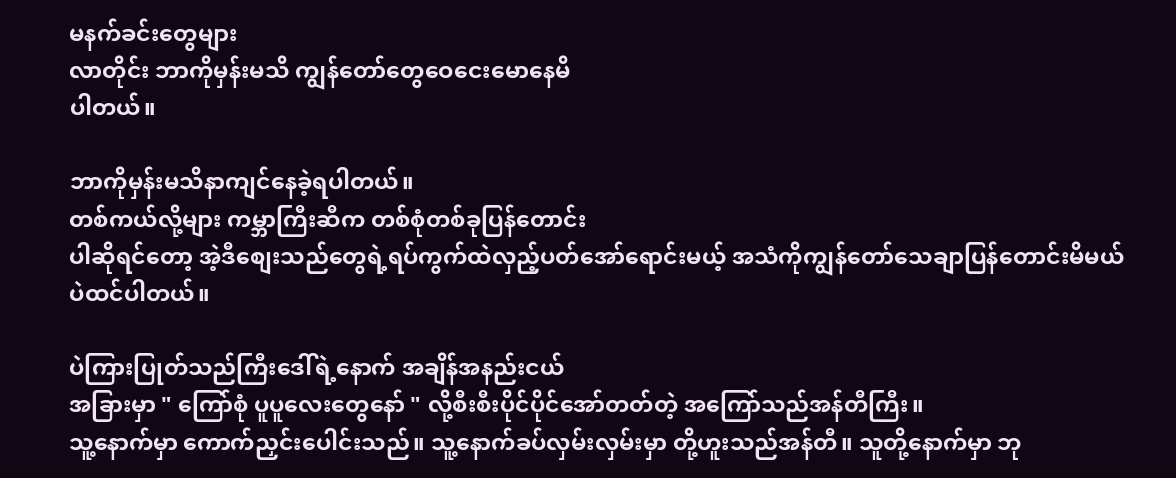မနက်ခင်းတွေများ
လာတိုင်း ဘာကိုမှန်းမသိ ကျွန်တော်တွေဝေငေးမောနေမိ
ပါတယ်။

ဘာကိုမှန်းမသိနာကျင်နေခဲ့ရပါတယ်။
တစ်ကယ်လို့များ ကမ္ဘာကြီးဆီက တစ်စုံတစ်ခုပြန်တောင်း
ပါဆိုရင်တော့ အဲ့ဒီစျေးသည်တွေရဲ့ရပ်ကွက်ထဲလှည့်ပတ်အော်ရောင်းမယ့် အသံကိုကျွန်တော်သေချာပြန်တောင်းမိမယ်
ပဲထင်ပါတယ်။

ပဲကြားပြုတ်သည်ကြီးဒေါ်ရဲ့နောက် အချိန်အနည်းငယ်
အခြားမှာ " ကြော်စုံ ပူပူလေးတွေနော် " လို့စီးစီးပိုင်ပိုင်အော်တတ်တဲ့ အကြော်သည်အန်တီကြီး။
သူ့နောက်မှာ ကောက်ညှင်းပေါင်းသည်။ သူ့နောက်ခပ်လှမ်းလှမ်းမှာ တို့ဟူးသည်အန်တီ။ သူတို့နောက်မှာ ဘု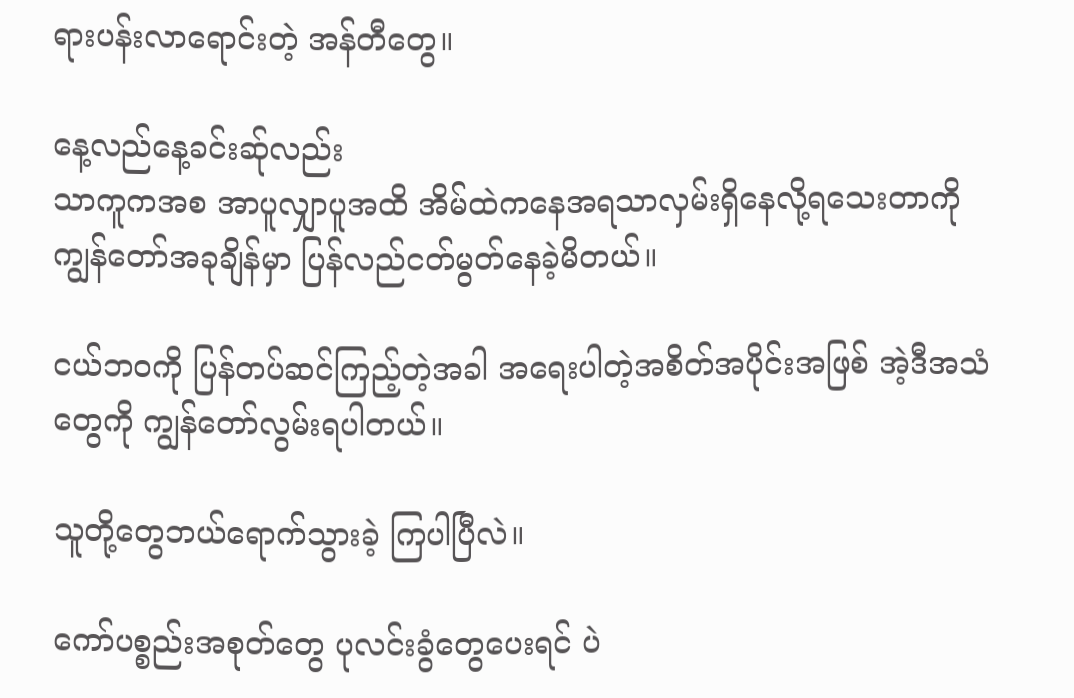ရားပန်းလာရောင်းတဲ့ အန်တီတွေ။

နေ့လည်နေ့ခင်းဆ်ုလည်း
သာကူကအစ အာပူလျှာပူအထိ အိမ်ထဲကနေအရသာလှမ်းရှိနေလို့ရသေးတာကို ကျွန်တော်အခုချိန်မှာ ပြန်လည်ငတ်မွတ်နေခဲ့မိတယ်။

ငယ်ဘဝကို ပြန်တပ်ဆင်ကြည့်တဲ့အခါ အရေးပါတဲ့အစိတ်အပိုင်းအဖြစ် အဲ့ဒီအသံတွေကို ကျွန်တော်လွမ်းရပါတယ်။

သူတို့တွေဘယ်ရောက်သွားခဲ့ ကြပါပြီလဲ။

ကော်ပစ္စည်းအစုတ်တွေ ပုလင်းခွံတွေပေးရင် ပဲ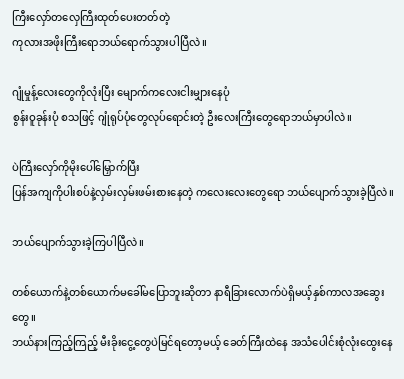ကြီးလှော်တလှေကြီးထုတ်ပေးတတ်တဲ့
ကုလားအဖိုးကြီးရောဘယ်ရောက်သွားပါပြီလဲ။

ဂျုံမှုန့်လေးတွေကိုလုံးပြီး မျောက်ကလေးငါးမျှားနေပုံ
စွန်းဝူခုန်းပုံ စသဖြင့် ဂျုံရုပ်ပုံတွေလုပ်ရောင်းတဲ့ ဦးလေးကြီးတွေရောဘယ်မှာပါလဲ။

ပဲကြီးလှော်ကိုမိုးပေါ်မြှောက်ပြီး
ပြန်အကျကိုပါးစပ်နဲ့လှမ်းလှမ်းဖမ်းစားနေတဲ့ ကလေးလေးတွေရော ဘယ်ပျောက်သွားခဲ့ပြီလဲ။

ဘယ်ပျောက်သွားခဲ့ကြပါပြီလဲ။

တစ်ယောက်နဲ့တစ်ယောက်မခေါ်မပြောဘူးဆိုတာ နာရီခြားလောက်ပဲရှိမယ့်နှစ်ကာလအဆွေးတွေ။
ဘယ်နားကြည့်ကြည့် မီးခိုးငွေ့တွေပဲမြင်ရတော့မယ့် ခေတ်ကြီးထဲနေ အသံပေါင်းစုံလုံးထွေးနေ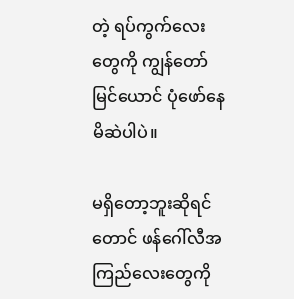တဲ့ ရပ်ကွက်လေးတွေကို ကျွန်တော်မြင်ယောင် ပုံဖော်နေမိဆဲပါပဲ။

မရှိတော့ဘူးဆိုရင်တောင် ဖန်ဂေါ်လီအကြည်လေးတွေကို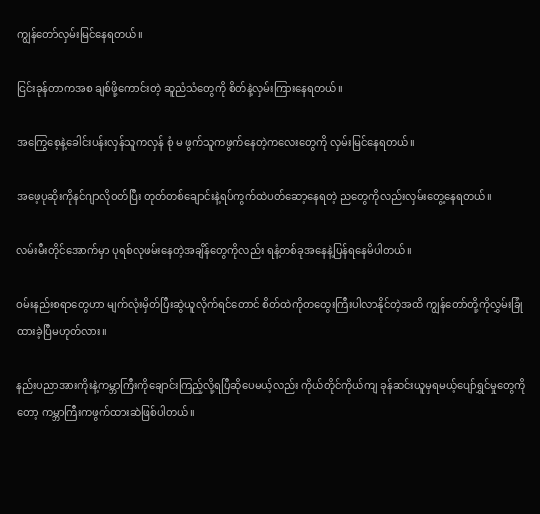ကျွန်တော်လှမ်းမြင်နေရတယ်။

ငြင်းခုန်တာကအစ ချစ်ဖို့ကောင်းတဲ့ ဆူညံသံတွေကို စိတ်နဲ့လှမ်းကြားနေရတယ်။

အကြွေစေ့နဲ့ခေါင်းပန်းလှန်သူကလှန် စုံ မ ဖွက်သူကဖွက်နေတဲ့ကလေးတွေကို လှမ်းမြင်နေရတယ်။

အဖေ့ပုဆိုးကိုနင်ဂျာလိုဝတ်ပြီး တုတ်တစ်ချောင်းနဲ့ရပ်ကွက်ထဲပတ်ဆော့နေရတဲ့ ညတွေကိုလည်းလှမ်းတွေ့နေရတယ်။

လမ်းမီးတိုင်အောက်မှာ ပုရစ်လုဖမ်းနေတဲ့အချိန်တွေကိုလည်း ရနံ့တစ်ခုအနေနဲ့ပြန်ရနေမိပါတယ်။

ဝမ်းနည်းစရာတွေဟာ မျက်လုံးမှိတ်ပြီးဆွဲယူလိုက်ရင်တောင် စိတ်ထဲကိုတထွေးကြီးပါလာနိုင်တဲ့အထိ ကျွန်တော်တို့ကိုလွှမ်းခြုံထားခဲ့ပြီမဟုတ်လား။

နည်းပညာအားကိုးနဲ့ကမ္ဘာကြီးကိုချောင်းကြည့်လို့ရပြီဆိုပေမယ့်လည်း ကိုယ်တိုင်ကိုယ်ကျ ခုန်ဆင်းယူမှရမယ့်ပျော်ရွှင်မှုတွေကိုတော့ ကမ္ဘာကြီးကဖွက်ထားဆဲဖြစ်ပါတယ်။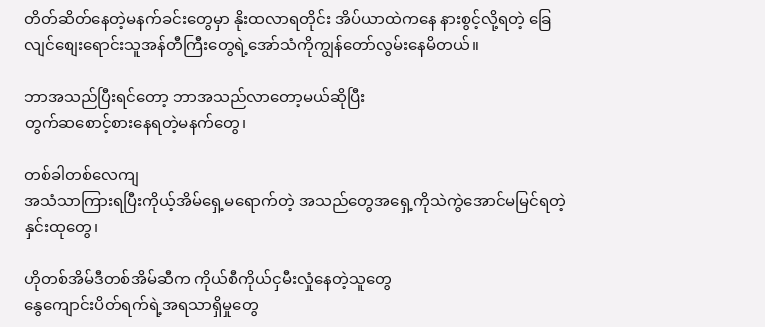တိတ်ဆိတ်နေတဲ့မနက်ခင်းတွေမှာ နိုးထလာရတိုင်း အိပ်ယာထဲကနေ နားစွင့်လို့ရတဲ့ ခြေလျင်စျေးရောင်းသူအန်တီကြီးတွေရဲ့အော်သံကိုကျွန်တော်လွမ်းနေမိတယ်။

ဘာအသည်ပြီးရင်တော့ ဘာအသည်လာတော့မယ်ဆိုပြီး
တွက်ဆစောင့်စားနေရတဲ့မနက်တွေ၊

တစ်ခါတစ်လေကျ
အသံသာကြားရပြီးကိုယ့်အိမ်ရှေ့မရောက်တဲ့ အသည်တွေအရှေ့ကိုသဲကွဲအောင်မမြင်ရတဲ့ နှင်းထုတွေ၊

ဟိုတစ်အိမ်ဒီတစ်အိမ်ဆီက ကိုယ်စီကိုယ်ငှမီးလှုံနေတဲ့သူတွေ
နွေကျောင်းပိတ်ရက်ရဲ့အရသာရှိမှုတွေ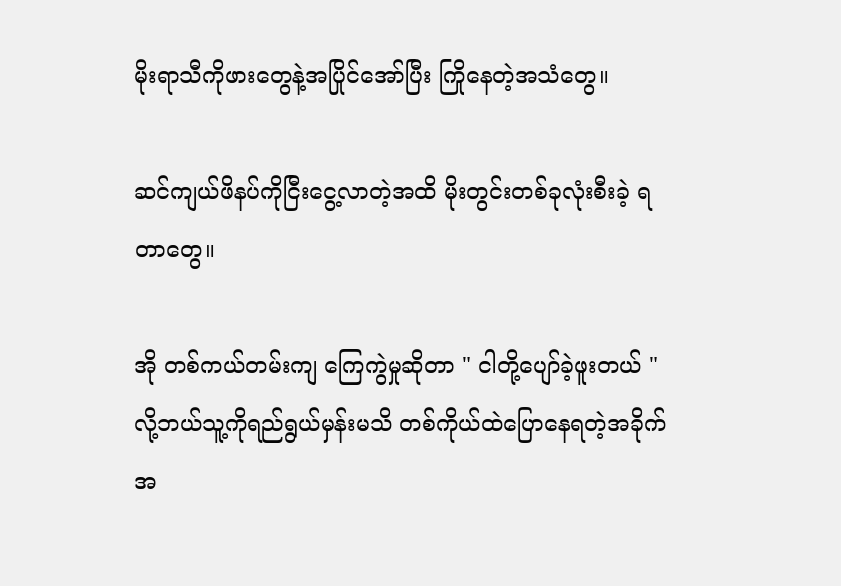မိုးရာသီကိုဖားတွေနဲ့အပြိုင်အော်ပြီး ကြိုနေတဲ့အသံတွေ။

ဆင်ကျယ်ဖိနပ်ကိုငြီးငွေ့လာတဲ့အထိ မိုးတွင်းတစ်ခုလုံးစီးခဲ့ ရတာတွေ။

အို တစ်ကယ်တမ်းကျ ကြေကွဲမှုဆိုတာ " ငါတို့ပျော်ခဲ့ဖူးတယ် " လို့ဘယ်သူ့ကိုရည်ရွယ်မှန်းမသိ တစ်ကိုယ်ထဲပြောနေရတဲ့အခိုက်အ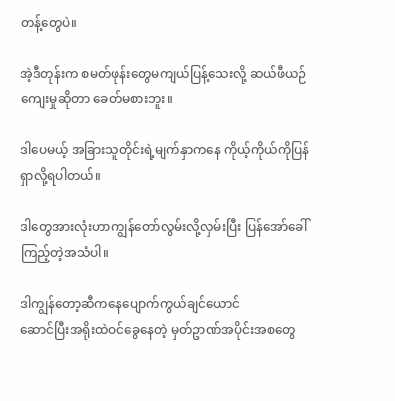တန့်တွေပဲ။

အဲ့ဒီတုန်းက စမတ်ဖုန်းတွေမကျယ်ပြန့်သေးလို့ ဆယ်ဖီယဉ်ကျေးမှုဆိုတာ ခေတ်မစားဘူး။

ဒါပေမယ့် အခြားသူတိုင်းရဲ့မျက်နှာကနေ ကိုယ့်ကိုယ်ကိုပြန်ရှာလို့ရပါတယ်။

ဒါတွေအားလုံးဟာကျွန်တော်လွမ်းလို့လှမ်းပြီး ပြန်အော်ခေါ်ကြည့်တဲ့အသံပါ။

ဒါကျွန်တော့ဆီကနေပျောက်ကွယ်ချင်ယောင်
ဆောင်ပြီးအရိုးထဲဝင်ခွေနေတဲ့ မှတ်ဥာဏ်အပိုင်းအစတွေ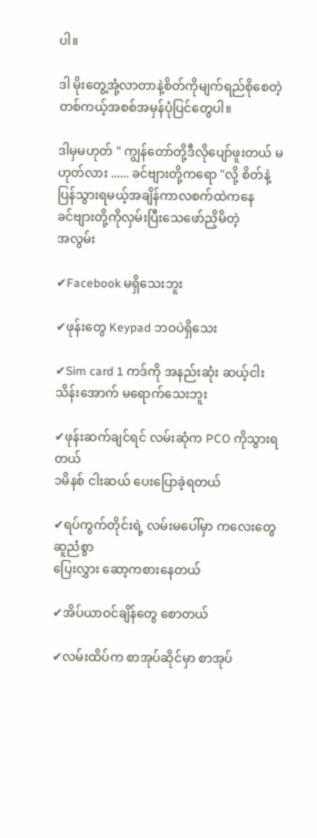ပါ။

ဒါ မိုးတွေ့အုံ့လာတာနဲ့စိတ်ကိုမျက်ရည်စိုစေတဲ့ တစ်ကယ့်အစစ်အမှန်ပုံပြင်တွေပါ။

ဒါမှမဟုတ် " ကျွန်တော်တို့ဒီလိုပျော်ဖူးတယ် မဟုတ်လား ...... ခင်ဗျားတို့ကရော "လို့ စိတ်နဲ့ပြန်သွားရမယ့်အချိန်ကာလစက်ထဲကနေ
ခင်ဗျားတို့ကိုလှမ်းပြီးသေဖော်ညှိမိတဲ့
အလွမ်း

✔Facebook မရှိသေးဘူး

✔ဖုန်းတွေ Keypad ဘဝပဲရှိသေး

✔Sim card 1 ကဒ်ကို အနည်းဆုံး ဆယ့်ငါးသိန်းအောက် မရောက်သေးဘူး

✔ဖုန်းဆက်ချင်ရင် လမ်းဆုံက PCO ကိုသွားရတယ်
၁မိနစ် ငါးဆယ် ပေးပြောခဲ့ရတယ်

✔ရပ်ကွက်တိုင်းရဲ့ လမ်းမပေါ်မှာ ကလေးတွေ ဆူညံစွာ
ပြေးလွှား ဆော့ကစားနေတယ်

✔အိပ်ယာဝင်ချိန်တွေ စောတယ်

✔လမ်းထိပ်က စာအုပ်ဆိုင်မှာ စာအုပ်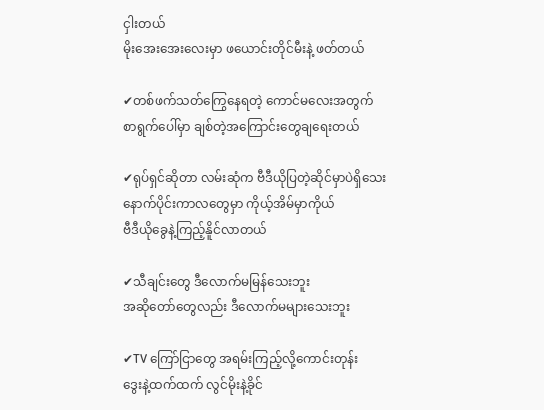ငှါးတယ်
မိုးအေးအေးလေးမှာ ဖယောင်းတိုင်မီးနဲ့ ဖတ်တယ်

✔တစ်ဖက်သတ်ကြွေနေရတဲ့ ကောင်မလေးအတွက်
စာရွက်ပေါ်မှာ ချစ်တဲ့အကြောင်းတွေချရေးတယ်

✔ရုပ်ရှင်ဆိုတာ လမ်းဆုံက ဗီဒီယိုပြတဲ့ဆိုင်မှာပဲရှိသေး
နောက်ပိုင်းကာလတွေမှာ ကိုယ့်အိမ်မှာကိုယ်
ဗီဒီယိုခွေနဲ့ကြည့်နိူင်လာတယ်

✔သီချင်းတွေ ဒီလောက်မမြန်သေးဘူး
အဆိုတော်တွေလည်း ဒီလောက်မများသေးဘူး

✔TV ကြော်ငြာတွေ အရမ်းကြည့်လို့ကောင်းတုန်း
ဒွေးနဲ့ထက်ထက် လွင်မိုးနဲ့ခိုင်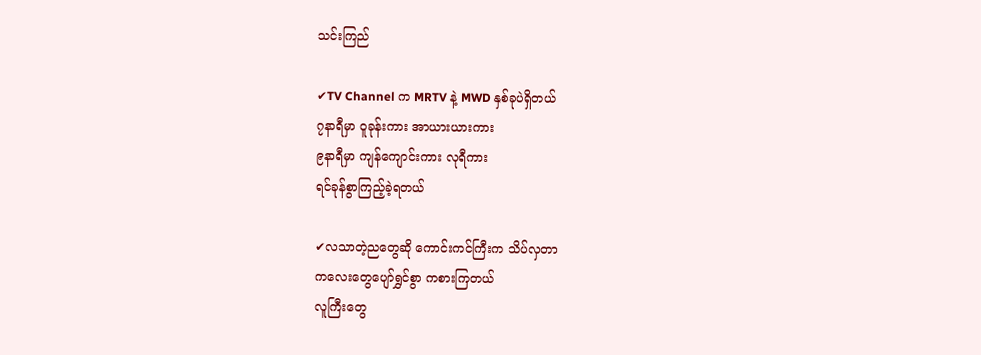သင်းကြည်

✔TV Channel က MRTV နဲ့ MWD နှစ်ခုပဲရှိတယ်
၇နာရီမှာ ဝူခုန်းကား အာယားယားကား
၉နာရီမှာ ကျန်ကျောင်းကား လုရီကား
ရင်ခုန်စွာကြည့်ခဲ့ရတယ်

✔လသာတဲ့ညတွေဆို ကောင်းကင်ကြီးက သိပ်လှတာ
ကလေးတွေပျော်ရွှင်စွာ ကစားကြတယ်
လူကြီးတွေ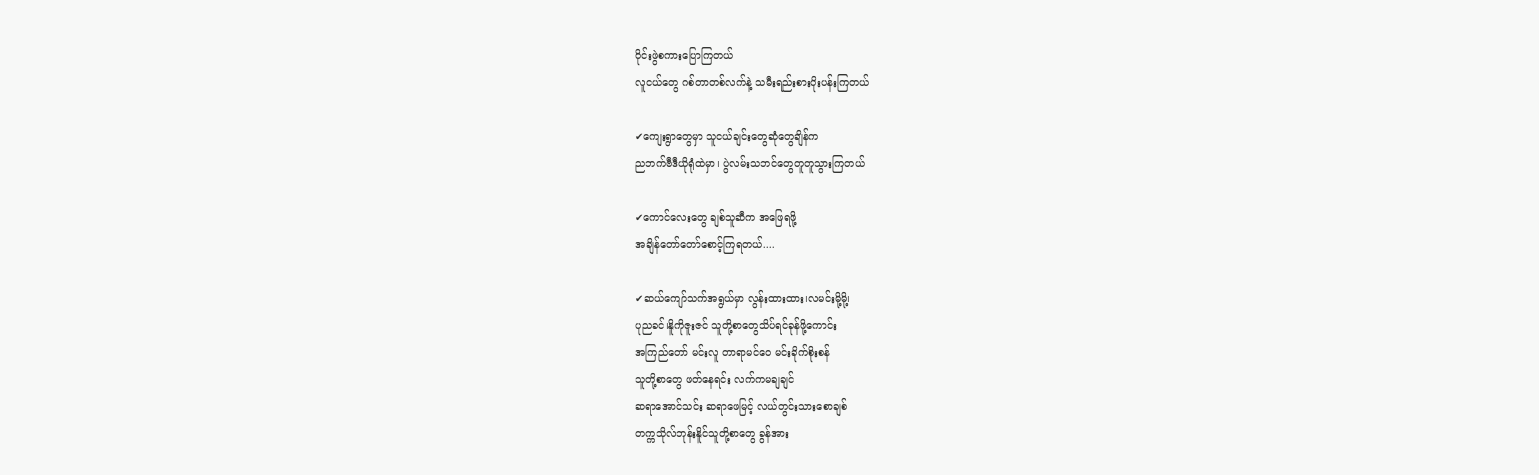ဝိုင်းဖွဲစကားပြောကြတယ်
လူငယ်တွေ ဂစ်တာတစ်လက်နဲ့ သမီးရည်းစားပိုးပန်းကြတယ်

✔ကျေးရွာတွေမှာ သူငယ်ချင်းတွေဆုံတွေချိန်က
ညဘက်ဗီဒီယိုရုံထဲမှာ၊ ပွဲလမ်းသဘင်တွေတူတူသွားကြတယ်

✔ကောင်လေးတွေ ချစ်သူဆီက အဖြေရဖို့
အချိန်တော်တော်စောင့်ကြရတယ်....

✔ဆယ်ကျော်သက်အရွယ်မှာ လွန်းထားထား၊လမင်းမို့မို၊့
ပုညခင်၊နိူကိုဇူးဇင် သူတို့စာတွေသိပ်ရင်ခုန်ဖို့ကောင်း
အကြည်တော် မင်းလူ တာရာမင်ဝေ မင်းခိုက်စိုးစန်
သူတို့စာတွေ ဖတ်နေရင်း လက်ကမချချင်
ဆရာအောင်သင်း ဆရာဖေမြင့် လယ်တွင်းသားစောချစ်
တက္ကသိုလ်ဘုန်းနိူင်သူတို့စာတွေ ခွန်အား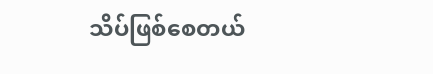သိပ်ဖြစ်စေတယ်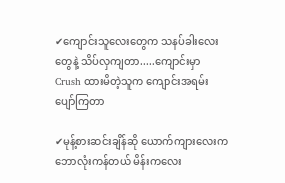✔ကျောင်းသူလေးတွေက သနပ်ခါးလေးတွေနဲ့ သိပ်လှကျတာ.....ကျောင်းမှာ Crush ထားမိတဲ့သူက ကျောင်းအရမ်းပျော်ကြတာ

✔မုန့်စားဆင်းချိန်ဆို ယောက်ကျားလေးက ဘောလုံးကန်တယ် မိန်းကလေး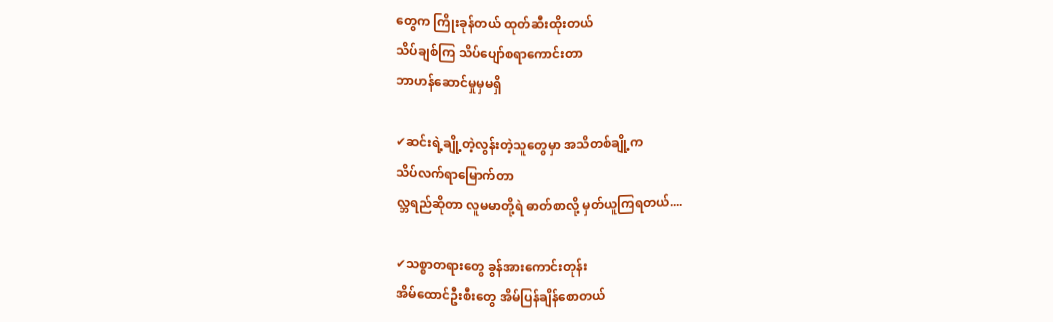တွေက ကြိုးခုန်တယ် ထုတ်ဆီးထိုးတယ်
သိပ်ချစ်ကြ သိပ်ပျော်စရာကောင်းတာ
ဘာဟန်ဆောင်မှုမှမရှိ

✔ဆင်းရဲ့ချို့တဲ့လွန်းတဲ့သူတွေမှာ အသိတစ်ချို့က
သိပ်လက်ရာမြောက်တာ
လ္ဘရည်ဆိုတာ လူမမာတို့ရဲ ဓာတ်စာလို့ မှတ်ယူကြရတယ်....

✔သစ္စာတရားတွေ ခွန်အားကောင်းတုန်း
အိမ်ထောင်ဦးစီးတွေ အိမ်ပြန်ချိန်စောတယ်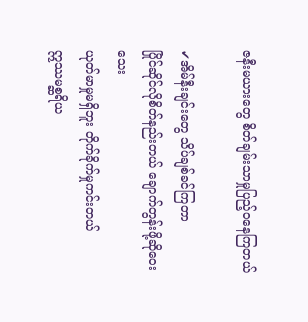ဇနီးမယားတွေ စိတ်ချမ်းသာမှုပြည့်ဝနေကြတယ်

✔အိမ်နီးချင်းတွေ သိပ်ချစ်ခင်ကြတာ
ပြိုင်ဆိုင်လိုစိတ်နည်းတယ် ချောက်တွန်းဖို့ဆိုဝေးသေး
ယုတ်မာမှုမရှိဘူး တိုက်ခိုက်မှုကင်းတယ်
ဣဿမစ္ဆရိယ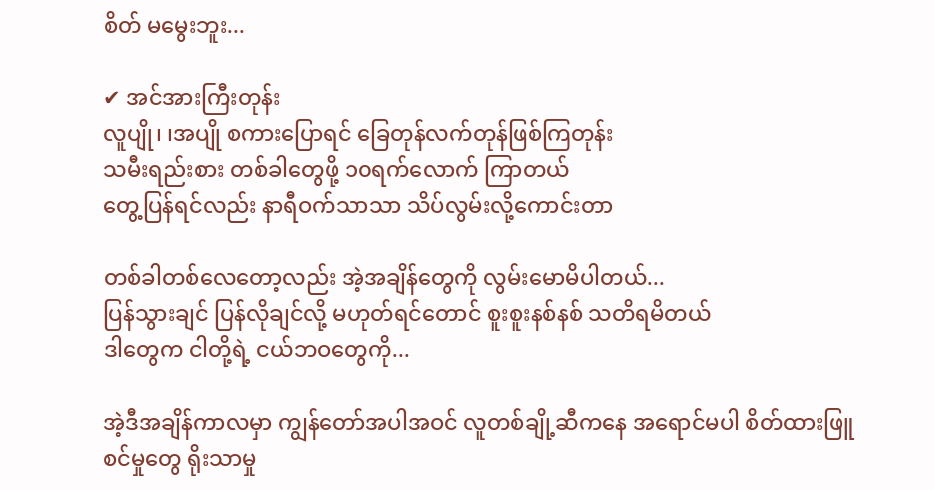စိတ် မမွေးဘူး...

✔ အင်အားကြီးတုန်း
လူပျို၊ ၊အပျို စကားပြောရင် ခြေတုန်လက်တုန်ဖြစ်ကြတုန်း
သမီးရည်းစား တစ်ခါတွေဖို့ ၁၀ရက်လောက် ကြာတယ်
တွေ့ပြန်ရင်လည်း နာရီဝက်သာသာ သိပ်လွမ်းလို့ကောင်းတာ

တစ်ခါတစ်လေတော့လည်း အဲ့အချိန်တွေကို လွမ်းမောမိပါတယ်...
ပြန်သွားချင် ပြန်လိုချင်လို့ မဟုတ်ရင်တောင် စူးစူးနစ်နစ် သတိရမိတယ်
ဒါတွေက ငါတို့ရဲ့ ငယ်ဘဝတွေကို...

အဲ့ဒီအချိန်ကာလမှာ ကျွန်တော်အပါအဝင် လူတစ်ချို့ဆီကနေ အရောင်မပါ စိတ်ထားဖြူစင်မှုတွေ ရိုးသာမှု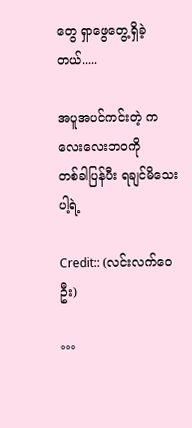တွေ ရှာဖွေတွေ့ရှိခဲ့တယ်.....

အပူအပင်ကင်းတဲ့ ကလေးလေးဘဝကို
တစ်ခါပြန်ပီး ရချင်မိသေးပါ့ရဲ့

Credit:: (လင်းလက်ဝေဦး)

°°°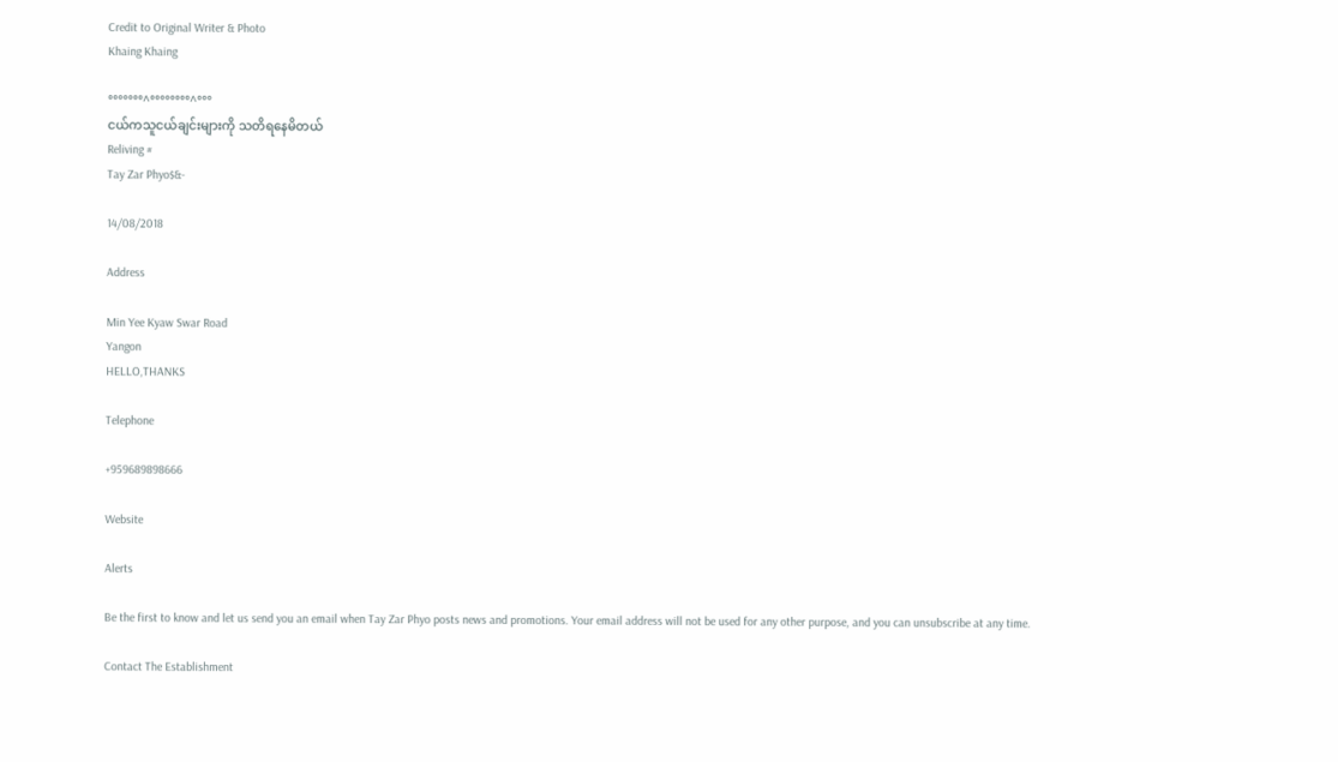Credit to Original Writer & Photo
Khaing Khaing

°°°°°°°^°°°°°°°°^°°°
ငယ်ကသူငယ်ချင်းများကို သတိရနေမိတယ်
Reliving #
Tay Zar Phyo$&-

14/08/2018

Address

Min Yee Kyaw Swar Road
Yangon
HELLO,THANKS

Telephone

+959689898666

Website

Alerts

Be the first to know and let us send you an email when Tay Zar Phyo posts news and promotions. Your email address will not be used for any other purpose, and you can unsubscribe at any time.

Contact The Establishment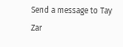Send a message to Tay Zar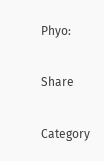Phyo:

Share

Category